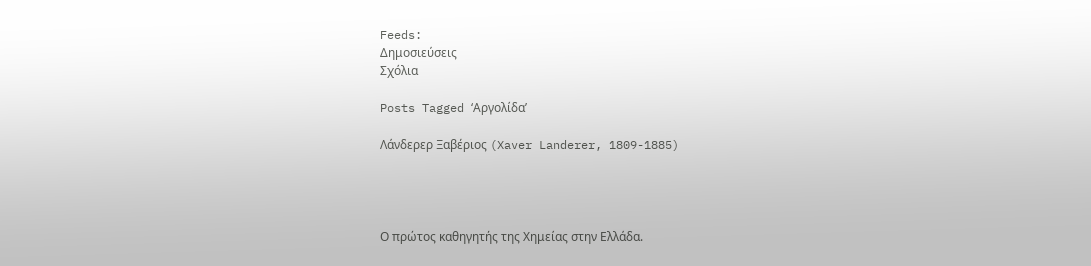Feeds:
Δημοσιεύσεις
Σχόλια

Posts Tagged ‘Αργολίδα’

Λάνδερερ Ξαβέριος (Xaver Landerer, 1809-1885)




Ο πρώτος καθηγητής της Χημείας στην Ελλάδα.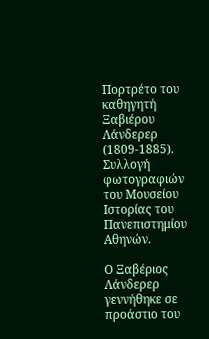Πορτρέτο του καθηγητή Ξαβιέρου Λάνδερερ (1809-1885). Συλλογή φωτογραφιών του Μουσείου Ιστορίας του Πανεπιστημίου Αθηνών.

Ο Ξαβέριος Λάνδερερ γεννήθηκε σε προάστιο του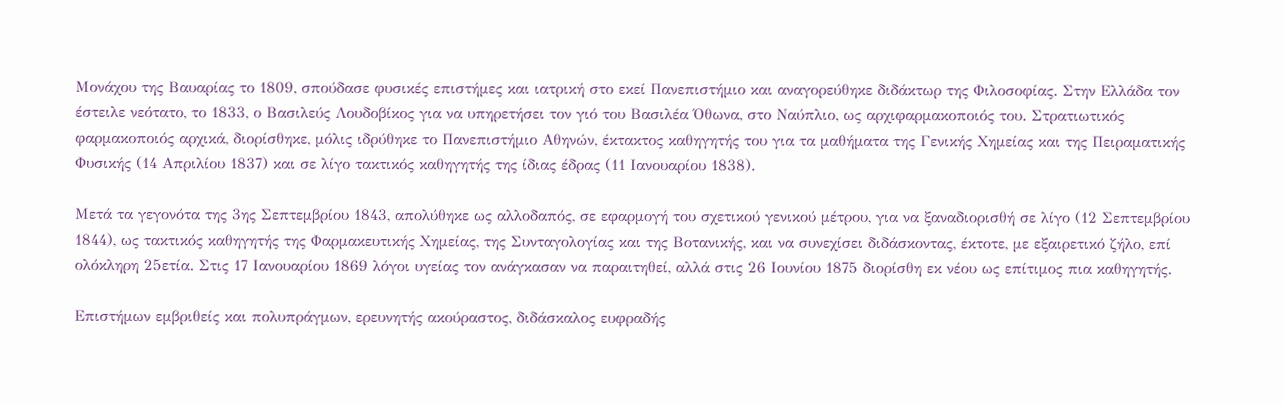Μονάχου της Βαυαρίας το 1809, σπούδασε φυσικές επιστήμες και ιατρική στο εκεί Πανεπιστήμιο και αναγορεύθηκε διδάκτωρ της Φιλοσοφίας. Στην Ελλάδα τον έστειλε νεότατο, το 1833, ο Βασιλεύς Λουδοβίκος για να υπηρετήσει τον γιό του Βασιλέα Όθωνα, στο Ναύπλιο, ως αρχιφαρμακοποιός του. Στρατιωτικός φαρμακοποιός αρχικά, διορίσθηκε, μόλις ιδρύθηκε το Πανεπιστήμιο Αθηνών, έκτακτος καθηγητής του για τα μαθήματα της Γενικής Χημείας και της Πειραματικής Φυσικής (14 Απριλίου 1837) και σε λίγο τακτικός καθηγητής της ίδιας έδρας (11 Ιανουαρίου 1838).

Μετά τα γεγονότα της 3ης Σεπτεμβρίου 1843, απολύθηκε ως αλλοδαπός, σε εφαρμογή του σχετικού γενικού μέτρου, για να ξαναδιορισθή σε λίγο (12 Σεπτεμβρίου 1844), ως τακτικός καθηγητής της Φαρμακευτικής Χημείας, της Συνταγολογίας και της Βοτανικής, και να συνεχίσει διδάσκοντας, έκτοτε, με εξαιρετικό ζήλο, επί ολόκληρη 25ετία. Στις 17 Ιανουαρίου 1869 λόγοι υγείας τον ανάγκασαν να παραιτηθεί, αλλά στις 26 Ιουνίου 1875 διορίσθη εκ νέου ως επίτιμος πια καθηγητής.

Επιστήμων εμβριθείς και πολυπράγμων, ερευνητής ακούραστος, διδάσκαλος ευφραδής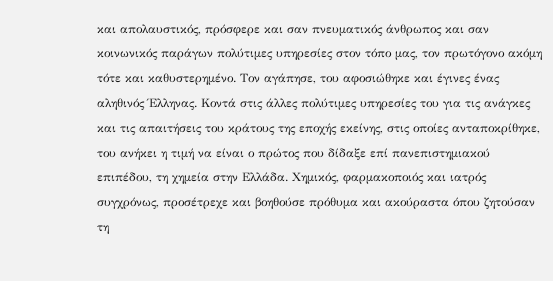και απολαυστικός, πρόσφερε και σαν πνευματικός άνθρωπος και σαν κοινωνικός παράγων πολύτιμες υπηρεσίες στον τόπο μας, τον πρωτόγονο ακόμη τότε και καθυστερημένο. Τον αγάπησε, του αφοσιώθηκε και έγινες ένας αληθινός Έλληνας. Κοντά στις άλλες πολύτιμες υπηρεσίες του για τις ανάγκες και τις απαιτήσεις του κράτους της εποχής εκείνης, στις οποίες ανταποκρίθηκε, του ανήκει η τιμή να είναι ο πρώτος που δίδαξε επί πανεπιστημιακού επιπέδου, τη χημεία στην Ελλάδα. Χημικός, φαρμακοποιός και ιατρός συγχρόνως, προσέτρεχε και βοηθούσε πρόθυμα και ακούραστα όπου ζητούσαν τη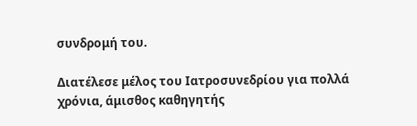συνδρομή του.

Διατέλεσε μέλος του Ιατροσυνεδρίου για πολλά χρόνια, άμισθος καθηγητής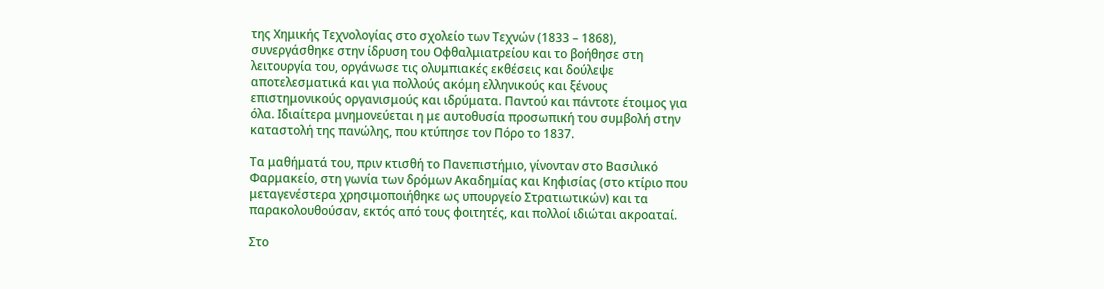της Χημικής Τεχνολογίας στο σχολείο των Τεχνών (1833 – 1868), συνεργάσθηκε στην ίδρυση του Οφθαλμιατρείου και το βοήθησε στη λειτουργία του, οργάνωσε τις ολυμπιακές εκθέσεις και δούλεψε αποτελεσματικά και για πολλούς ακόμη ελληνικούς και ξένους επιστημονικούς οργανισμούς και ιδρύματα. Παντού και πάντοτε έτοιμος για όλα. Ιδιαίτερα μνημονεύεται η με αυτοθυσία προσωπική του συμβολή στην καταστολή της πανώλης, που κτύπησε τον Πόρο το 1837.

Τα μαθήματά του, πριν κτισθή το Πανεπιστήμιο, γίνονταν στο Βασιλικό Φαρμακείο, στη γωνία των δρόμων Ακαδημίας και Κηφισίας (στο κτίριο που μεταγενέστερα χρησιμοποιήθηκε ως υπουργείο Στρατιωτικών) και τα παρακολουθούσαν, εκτός από τους φοιτητές, και πολλοί ιδιώται ακροαταί.

Στο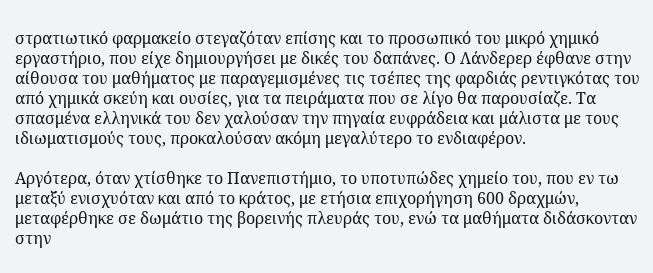στρατιωτικό φαρμακείο στεγαζόταν επίσης και το προσωπικό του μικρό χημικό εργαστήριο, που είχε δημιουργήσει με δικές του δαπάνες. Ο Λάνδερερ έφθανε στην αίθουσα του μαθήματος με παραγεμισμένες τις τσέπες της φαρδιάς ρεντιγκότας του από χημικά σκεύη και ουσίες, για τα πειράματα που σε λίγο θα παρουσίαζε. Τα σπασμένα ελληνικά του δεν χαλούσαν την πηγαία ευφράδεια και μάλιστα με τους ιδιωματισμούς τους, προκαλούσαν ακόμη μεγαλύτερο το ενδιαφέρον.

Αργότερα, όταν χτίσθηκε το Πανεπιστήμιο, το υποτυπώδες χημείο του, που εν τω μεταξύ ενισχυόταν και από το κράτος, με ετήσια επιχορήγηση 600 δραχμών, μεταφέρθηκε σε δωμάτιο της βορεινής πλευράς του, ενώ τα μαθήματα διδάσκονταν στην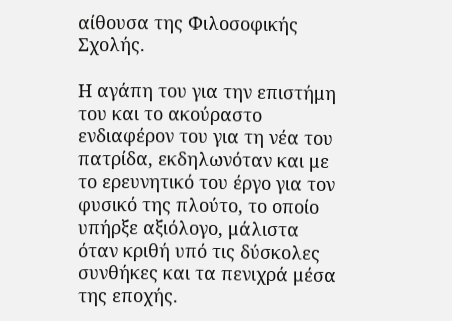αίθουσα της Φιλοσοφικής Σχολής.

Η αγάπη του για την επιστήμη του και το ακούραστο ενδιαφέρον του για τη νέα του πατρίδα, εκδηλωνόταν και με το ερευνητικό του έργο για τον φυσικό της πλούτο, το οποίο υπήρξε αξιόλογο, μάλιστα όταν κριθή υπό τις δύσκολες συνθήκες και τα πενιχρά μέσα της εποχής.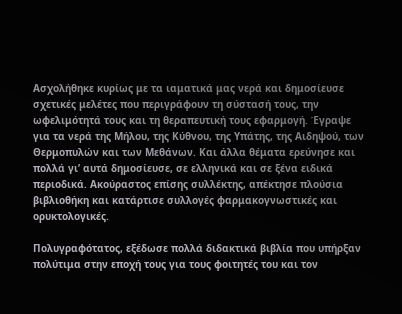Ασχολήθηκε κυρίως με τα ιαματικά μας νερά και δημοσίευσε σχετικές μελέτες που περιγράφουν τη σύστασή τους, την ωφελιμότητά τους και τη θεραπευτική τους εφαρμογή. Έγραψε για τα νερά της Μήλου, της Κύθνου, της Υπάτης, της Αιδηψού, των Θερμοπυλών και των Μεθάνων. Και άλλα θέματα ερεύνησε και πολλά γι’ αυτά δημοσίευσε, σε ελληνικά και σε ξένα ειδικά περιοδικά. Ακούραστος επίσης συλλέκτης, απέκτησε πλούσια βιβλιοθήκη και κατάρτισε συλλογές φαρμακογνωστικές και ορυκτολογικές.

Πολυγραφότατος, εξέδωσε πολλά διδακτικά βιβλία που υπήρξαν πολύτιμα στην εποχή τους για τους φοιτητές του και τον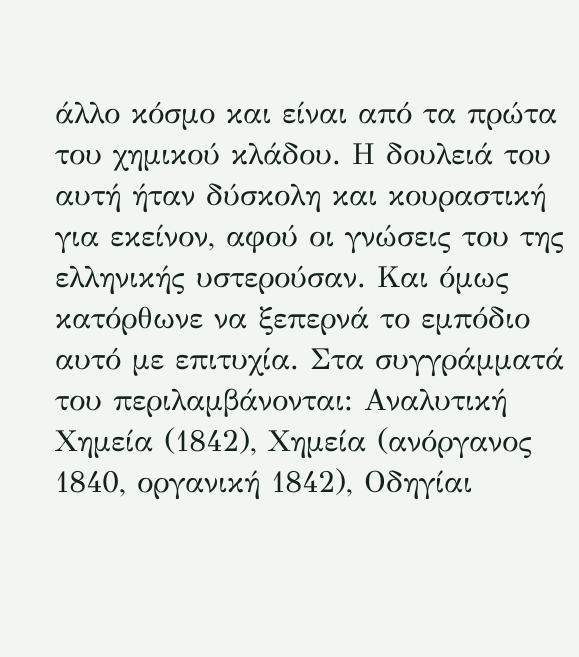άλλο κόσμο και είναι από τα πρώτα του χημικού κλάδου. Η δουλειά του αυτή ήταν δύσκολη και κουραστική για εκείνον, αφού οι γνώσεις του της ελληνικής υστερούσαν. Και όμως κατόρθωνε να ξεπερνά το εμπόδιο αυτό με επιτυχία. Στα συγγράμματά του περιλαμβάνονται: Αναλυτική Χημεία (1842), Χημεία (ανόργανος 1840, οργανική 1842), Οδηγίαι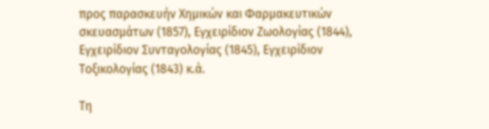προς παρασκευήν Χημικών και Φαρμακευτικών σκευασμάτων (1857), Εγχειρίδιον Ζωολογίας (1844), Εγχειρίδιον Συνταγολογίας (1845), Εγχειρίδιον Τοξικολογίας (1843) κ.ά.

Τη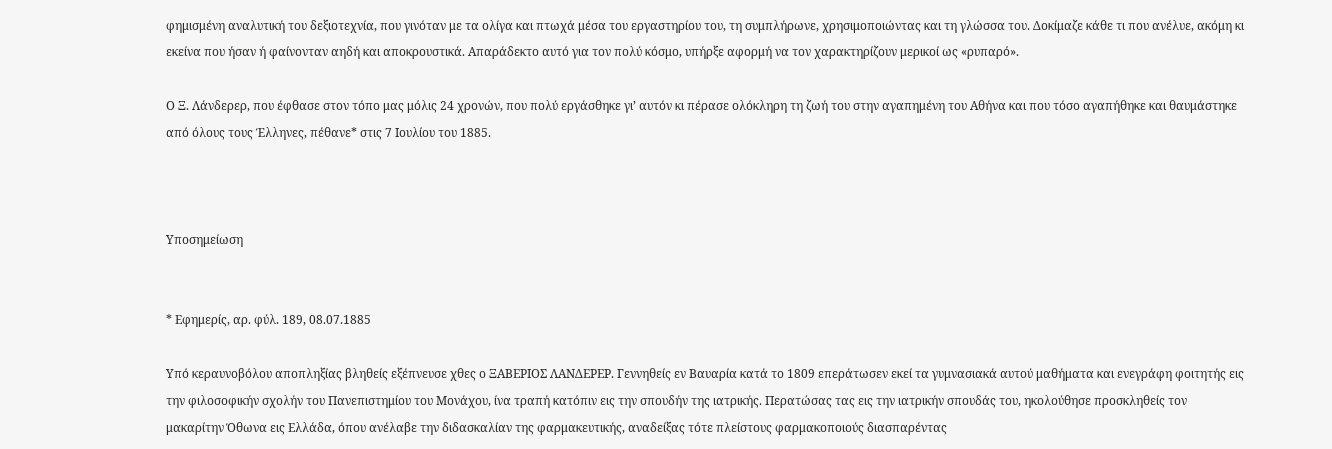φημισμένη αναλυτική του δεξιοτεχνία, που γινόταν με τα ολίγα και πτωχά μέσα του εργαστηρίου του, τη συμπλήρωνε, χρησιμοποιώντας και τη γλώσσα του. Δοκίμαζε κάθε τι που ανέλυε, ακόμη κι εκείνα που ήσαν ή φαίνονταν αηδή και αποκρουστικά. Απαράδεκτο αυτό για τον πολύ κόσμο, υπήρξε αφορμή να τον χαρακτηρίζουν μερικοί ως «ρυπαρό».

Ο Ξ. Λάνδερερ, που έφθασε στον τόπο μας μόλις 24 χρονών, που πολύ εργάσθηκε γι’ αυτόν κι πέρασε ολόκληρη τη ζωή του στην αγαπημένη του Αθήνα και που τόσο αγαπήθηκε και θαυμάστηκε από όλους τους Έλληνες, πέθανε* στις 7 Ιουλίου του 1885.



Υποσημείωση


* Εφημερίς, αρ. φύλ. 189, 08.07.1885

Υπό κεραυνοβόλου αποπληξίας βληθείς εξέπνευσε χθες ο ΞΑΒΕΡΙΟΣ ΛΑΝΔΕΡΕΡ. Γεννηθείς εν Βαυαρία κατά το 1809 επεράτωσεν εκεί τα γυμνασιακά αυτού μαθήματα και ενεγράφη φοιτητής εις την φιλοσοφικήν σχολήν του Πανεπιστημίου του Μονάχου, ίνα τραπή κατόπιν εις την σπουδήν της ιατρικής. Περατώσας τας εις την ιατρικήν σπουδάς του, ηκολούθησε προσκληθείς τον μακαρίτην Όθωνα εις Ελλάδα, όπου ανέλαβε την διδασκαλίαν της φαρμακευτικής, αναδείξας τότε πλείστους φαρμακοποιούς διασπαρέντας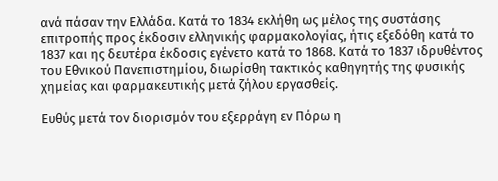ανά πάσαν την Ελλάδα. Κατά το 1834 εκλήθη ως μέλος της συστάσης επιτροπής προς έκδοσιν ελληνικής φαρμακολογίας, ήτις εξεδόθη κατά το 1837 και ης δευτέρα έκδοσις εγένετο κατά το 1868. Κατά το 1837 ιδρυθέντος του Εθνικού Πανεπιστημίου, διωρίσθη τακτικός καθηγητής της φυσικής χημείας και φαρμακευτικής μετά ζήλου εργασθείς.

Ευθύς μετά τον διορισμόν του εξερράγη εν Πόρω η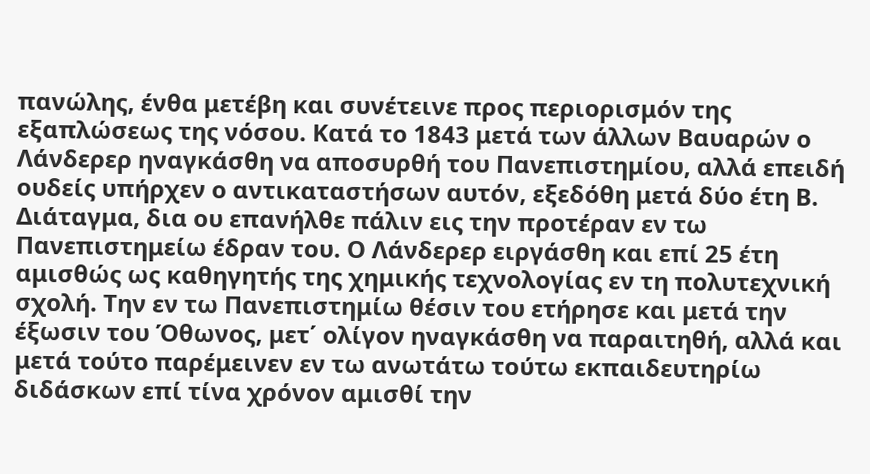πανώλης, ένθα μετέβη και συνέτεινε προς περιορισμόν της εξαπλώσεως της νόσου. Κατά το 1843 μετά των άλλων Βαυαρών ο Λάνδερερ ηναγκάσθη να αποσυρθή του Πανεπιστημίου, αλλά επειδή ουδείς υπήρχεν ο αντικαταστήσων αυτόν, εξεδόθη μετά δύο έτη Β. Διάταγμα, δια ου επανήλθε πάλιν εις την προτέραν εν τω Πανεπιστημείω έδραν του. Ο Λάνδερερ ειργάσθη και επί 25 έτη αμισθώς ως καθηγητής της χημικής τεχνολογίας εν τη πολυτεχνική σχολή. Την εν τω Πανεπιστημίω θέσιν του ετήρησε και μετά την έξωσιν του Όθωνος, μετ΄ ολίγον ηναγκάσθη να παραιτηθή, αλλά και μετά τούτο παρέμεινεν εν τω ανωτάτω τούτω εκπαιδευτηρίω διδάσκων επί τίνα χρόνον αμισθί την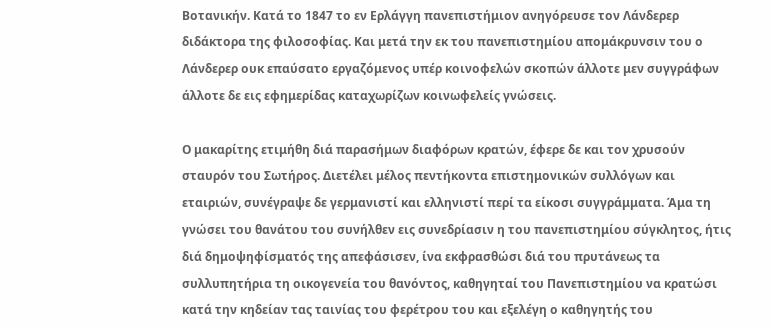Βοτανικήν. Κατά το 1847 το εν Ερλάγγη πανεπιστήμιον ανηγόρευσε τον Λάνδερερ διδάκτορα της φιλοσοφίας. Και μετά την εκ του πανεπιστημίου απομάκρυνσιν του ο Λάνδερερ ουκ επαύσατο εργαζόμενος υπέρ κοινοφελών σκοπών άλλοτε μεν συγγράφων άλλοτε δε εις εφημερίδας καταχωρίζων κοινωφελείς γνώσεις.

Ο μακαρίτης ετιμήθη διά παρασήμων διαφόρων κρατών, έφερε δε και τον χρυσούν σταυρόν του Σωτήρος. Διετέλει μέλος πεντήκοντα επιστημονικών συλλόγων και εταιριών, συνέγραψε δε γερμανιστί και ελληνιστί περί τα είκοσι συγγράμματα. Άμα τη γνώσει του θανάτου του συνήλθεν εις συνεδρίασιν η του πανεπιστημίου σύγκλητος, ήτις διά δημοψηφίσματός της απεφάσισεν, ίνα εκφρασθώσι διά του πρυτάνεως τα συλλυπητήρια τη οικογενεία του θανόντος, καθηγηταί του Πανεπιστημίου να κρατώσι κατά την κηδείαν τας ταινίας του φερέτρου του και εξελέγη ο καθηγητής του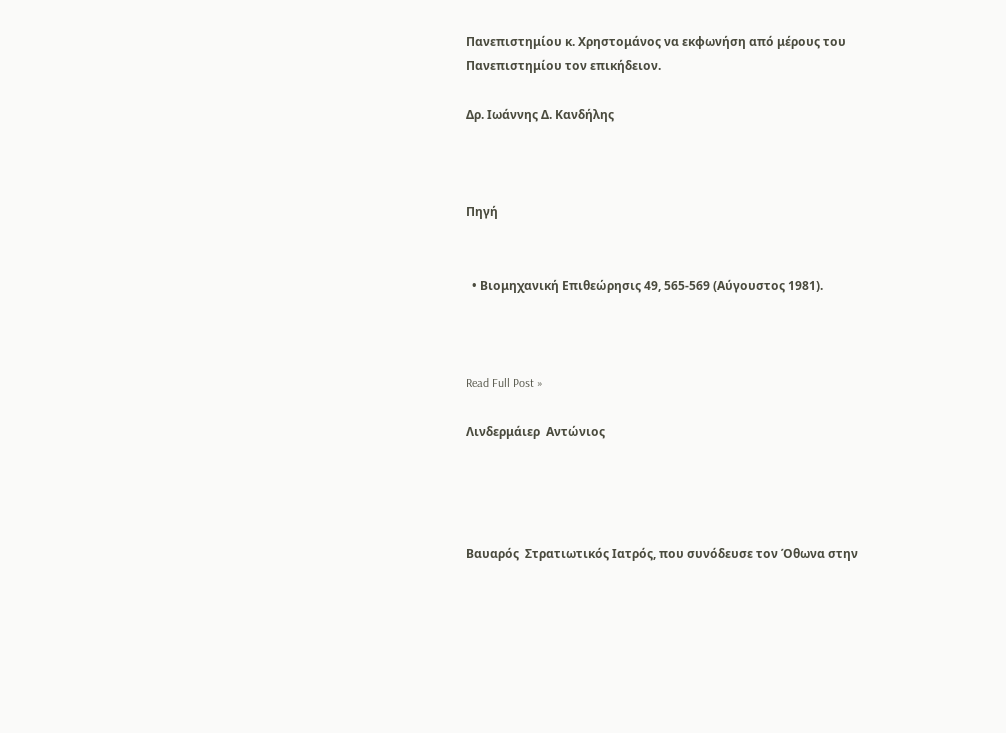Πανεπιστημίου κ. Χρηστομάνος να εκφωνήση από μέρους του Πανεπιστημίου τον επικήδειον.

Δρ. Ιωάννης Δ. Κανδήλης



Πηγή


  • Βιομηχανική Επιθεώρησις 49, 565-569 (Αύγουστος 1981).



Read Full Post »

Λινδερμάιερ  Αντώνιος




Βαυαρός  Στρατιωτικός Ιατρός, που συνόδευσε τον Όθωνα στην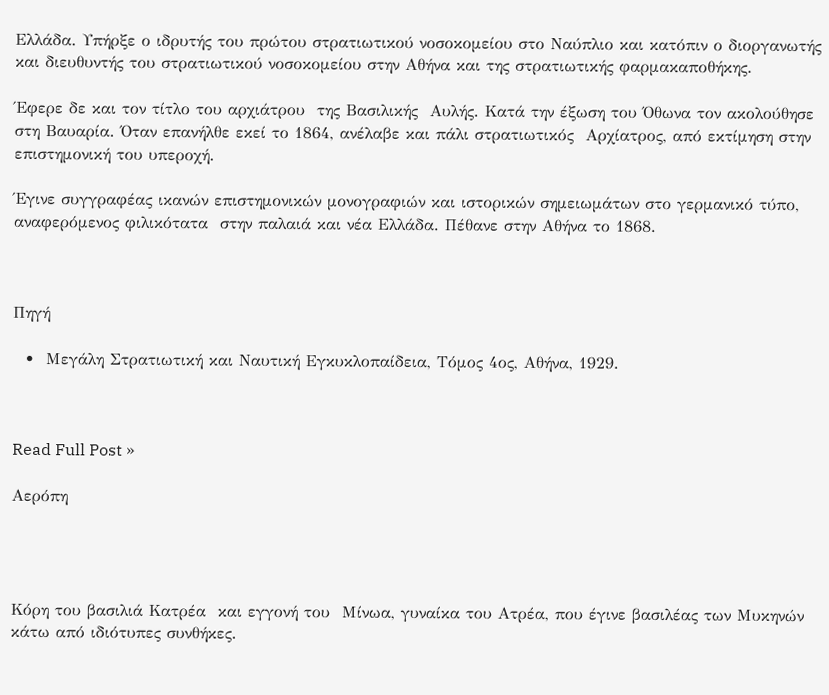Ελλάδα. Υπήρξε ο ιδρυτής του πρώτου στρατιωτικού νοσοκομείου στο Ναύπλιο και κατόπιν ο διοργανωτής και διευθυντής του στρατιωτικού νοσοκομείου στην Αθήνα και της στρατιωτικής φαρμακαποθήκης.

Έφερε δε και τον τίτλο του αρχιάτρου  της Βασιλικής  Αυλής. Κατά την έξωση του Όθωνα τον ακολούθησε στη Βαυαρία. Όταν επανήλθε εκεί το 1864, ανέλαβε και πάλι στρατιωτικός  Αρχίατρος, από εκτίμηση στην επιστημονική του υπεροχή.

Έγινε συγγραφέας ικανών επιστημονικών μονογραφιών και ιστορικών σημειωμάτων στο γερμανικό τύπο, αναφερόμενος φιλικότατα  στην παλαιά και νέα Ελλάδα. Πέθανε στην Αθήνα το 1868.



Πηγή

  •  Μεγάλη Στρατιωτική και Ναυτική Εγκυκλοπαίδεια, Τόμος 4ος, Αθήνα, 1929.



Read Full Post »

Αερόπη




Κόρη του βασιλιά Κατρέα  και εγγονή του  Μίνωα, γυναίκα του Ατρέα, που έγινε βασιλέας των Μυκηνών κάτω από ιδιότυπες συνθήκες.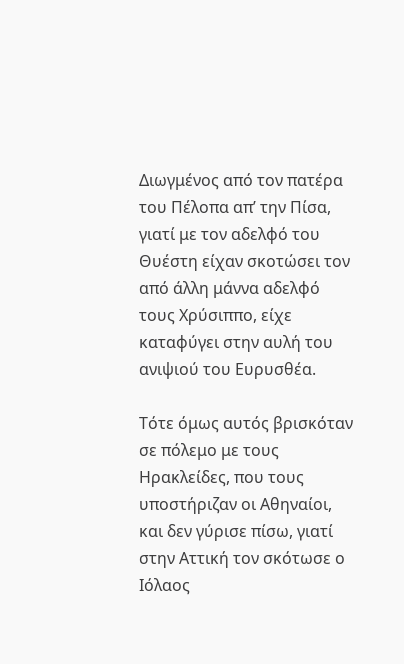Διωγμένος από τον πατέρα του Πέλοπα απ’ την Πίσα, γιατί με τον αδελφό του Θυέστη είχαν σκοτώσει τον από άλλη μάννα αδελφό τους Χρύσιππο, είχε καταφύγει στην αυλή του ανιψιού του Ευρυσθέα.

Τότε όμως αυτός βρισκόταν σε πόλεμο με τους Ηρακλείδες, που τους υποστήριζαν οι Αθηναίοι, και δεν γύρισε πίσω, γιατί στην Αττική τον σκότωσε ο Ιόλαος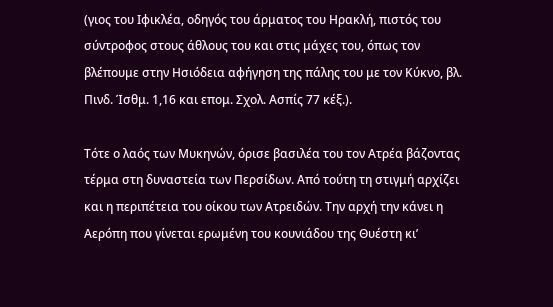(γιος του Ιφικλέα, οδηγός του άρματος του Ηρακλή, πιστός του σύντροφος στους άθλους του και στις μάχες του, όπως τον βλέπουμε στην Ησιόδεια αφήγηση της πάλης του με τον Κύκνο, βλ. Πινδ. Ίσθμ. 1,16 και επομ. Σχολ. Ασπίς 77 κέξ.).

Τότε ο λαός των Μυκηνών, όρισε βασιλέα του τον Ατρέα βάζοντας τέρμα στη δυναστεία των Περσίδων. Από τούτη τη στιγμή αρχίζει και η περιπέτεια του οίκου των Ατρειδών. Την αρχή την κάνει η Αερόπη που γίνεται ερωμένη του κουνιάδου της Θυέστη κι’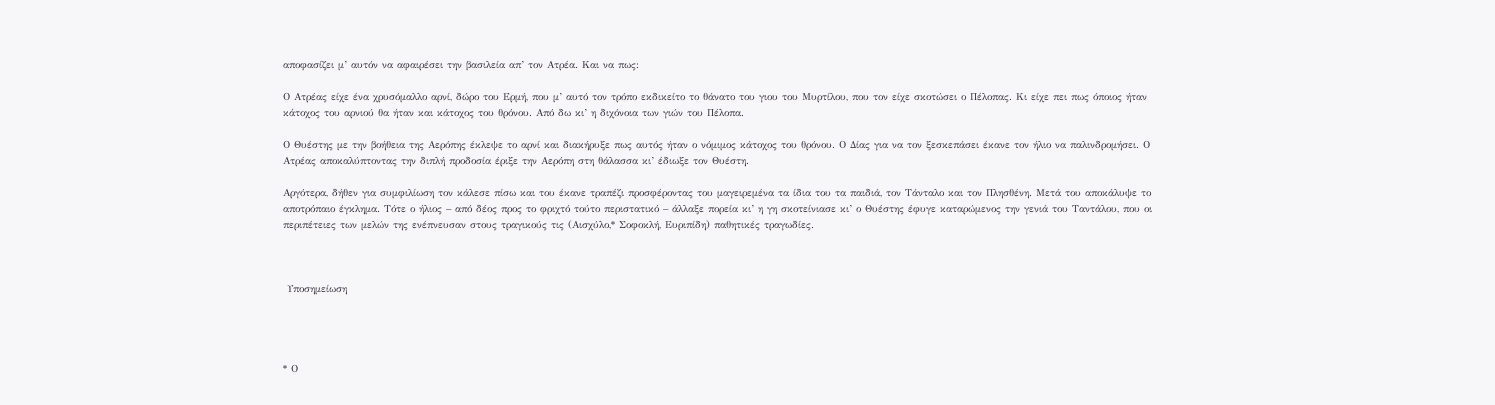αποφασίζει μ’ αυτόν να αφαιρέσει την βασιλεία απ’ τον Ατρέα. Και να πως:

Ο Ατρέας είχε ένα χρυσόμαλλο αρνί, δώρο του Ερμή, που μ’ αυτό τον τρόπο εκδικείτο το θάνατο του γιου του Μυρτίλου, που τον είχε σκοτώσει ο Πέλοπας. Κι είχε πει πως όποιος ήταν κάτοχος του αρνιού θα ήταν και κάτοχος του θρόνου. Από δω κι’ η διχόνοια των γιών του Πέλοπα.

Ο Θυέστης με την βοήθεια της Αερόπης έκλεψε το αρνί και διακήρυξε πως αυτός ήταν ο νόμιμος κάτοχος του θρόνου. Ο Δίας για να τον ξεσκεπάσει έκανε τον ήλιο να παλινδρομήσει. Ο Ατρέας αποκαλύπτοντας την διπλή προδοσία έριξε την Αερόπη στη θάλασσα κι’ έδιωξε τον Θυέστη.

Αργότερα, δήθεν για συμφιλίωση τον κάλεσε πίσω και του έκανε τραπέζι προσφέροντας του μαγειρεμένα τα ίδια του τα παιδιά, τον Τάνταλο και τον Πλησθένη. Μετά του αποκάλυψε το αποτρόπαιο έγκλημα. Τότε ο ήλιος – από δέος προς το φριχτό τούτο περιστατικό – άλλαξε πορεία κι’ η γη σκοτείνιασε κι’ ο Θυέστης έφυγε καταρώμενος την γενιά του Ταντάλου, που οι περιπέτειες των μελών της ενέπνευσαν στους τραγικούς τις (Αισχύλο,* Σοφοκλή, Ευριπίδη) παθητικές τραγωδίες.



 Υποσημείωση




* Ο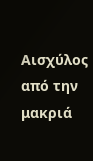Αισχύλος από την μακριά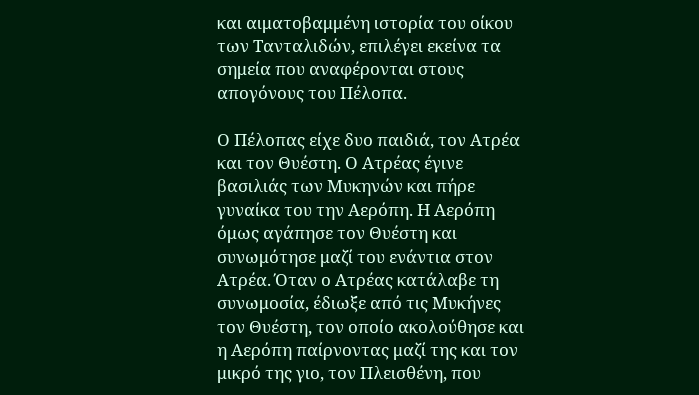και αιματοβαμμένη ιστορία του οίκου των Τανταλιδών, επιλέγει εκείνα τα σημεία που αναφέρονται στους απογόνους του Πέλοπα.

Ο Πέλοπας είχε δυο παιδιά, τον Ατρέα και τον Θυέστη. Ο Ατρέας έγινε βασιλιάς των Μυκηνών και πήρε γυναίκα του την Αερόπη. Η Αερόπη όμως αγάπησε τον Θυέστη και συνωμότησε μαζί του ενάντια στον Ατρέα. Όταν ο Ατρέας κατάλαβε τη συνωμοσία, έδιωξε από τις Μυκήνες τον Θυέστη, τον οποίο ακολούθησε και η Αερόπη παίρνοντας μαζί της και τον μικρό της γιο, τον Πλεισθένη, που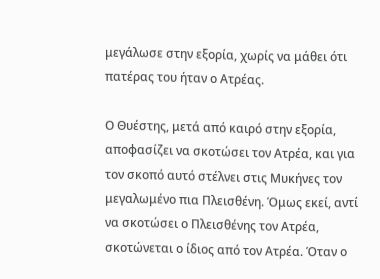μεγάλωσε στην εξορία, χωρίς να μάθει ότι πατέρας του ήταν ο Ατρέας.

Ο Θυέστης, μετά από καιρό στην εξορία, αποφασίζει να σκοτώσει τον Ατρέα, και για τον σκοπό αυτό στέλνει στις Μυκήνες τον μεγαλωμένο πια Πλεισθένη. Όμως εκεί, αντί να σκοτώσει ο Πλεισθένης τον Ατρέα, σκοτώνεται ο ίδιος από τον Ατρέα. Όταν ο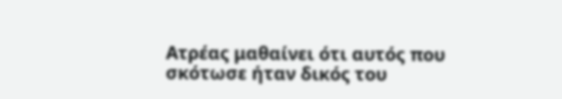Ατρέας μαθαίνει ότι αυτός που σκότωσε ήταν δικός του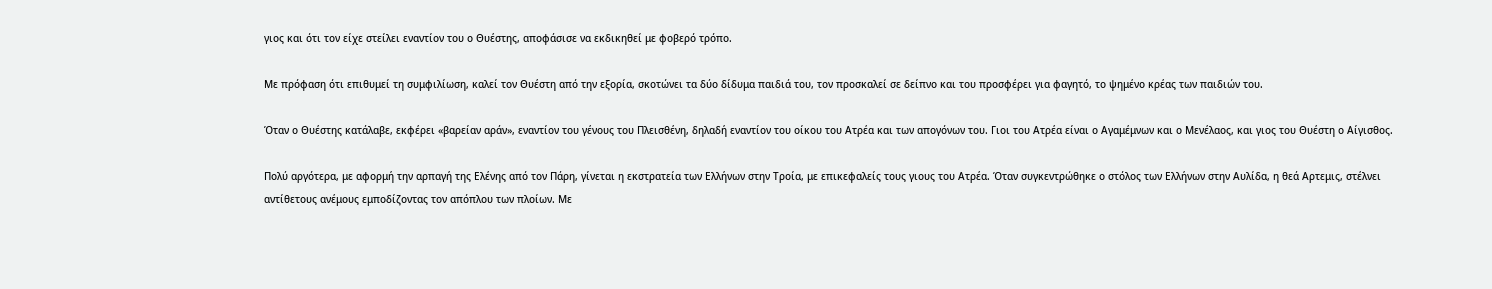γιος και ότι τον είχε στείλει εναντίον του ο Θυέστης, αποφάσισε να εκδικηθεί με φοβερό τρόπο.

Με πρόφαση ότι επιθυμεί τη συμφιλίωση, καλεί τον Θυέστη από την εξορία, σκοτώνει τα δύο δίδυμα παιδιά του, τον προσκαλεί σε δείπνο και του προσφέρει για φαγητό, το ψημένο κρέας των παιδιών του.

Όταν ο Θυέστης κατάλαβε, εκφέρει «βαρείαν αράν», εναντίον του γένους του Πλεισθένη, δηλαδή εναντίον του οίκου του Ατρέα και των απογόνων του. Γιοι του Ατρέα είναι ο Αγαμέμνων και ο Μενέλαος, και γιος του Θυέστη ο Αίγισθος.

Πολύ αργότερα, με αφορμή την αρπαγή της Ελένης από τον Πάρη, γίνεται η εκστρατεία των Ελλήνων στην Τροία, με επικεφαλείς τους γιους του Ατρέα. Όταν συγκεντρώθηκε ο στόλος των Ελλήνων στην Αυλίδα, η θεά Αρτεμις, στέλνει αντίθετους ανέμους εμποδίζοντας τον απόπλου των πλοίων. Με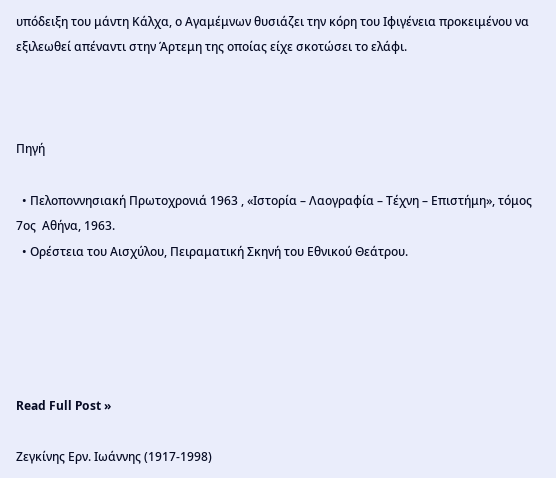υπόδειξη του μάντη Κάλχα, ο Αγαμέμνων θυσιάζει την κόρη του Ιφιγένεια προκειμένου να εξιλεωθεί απέναντι στην Άρτεμη της οποίας είχε σκοτώσει το ελάφι.



Πηγή

  • Πελοποννησιακή Πρωτοχρονιά 1963 , «Ιστορία – Λαογραφία – Τέχνη – Επιστήμη», τόμος 7ος  Αθήνα, 1963.
  • Ορέστεια του Αισχύλου, Πειραματική Σκηνή του Εθνικού Θεάτρου.





Read Full Post »

Ζεγκίνης Ερν. Ιωάννης (1917-1998)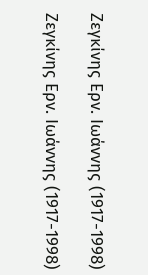Ζεγκίνης Ερν. Ιωάννης (1917-1998)

Ζεγκίνης Ερν. Ιωάννης (1917-1998)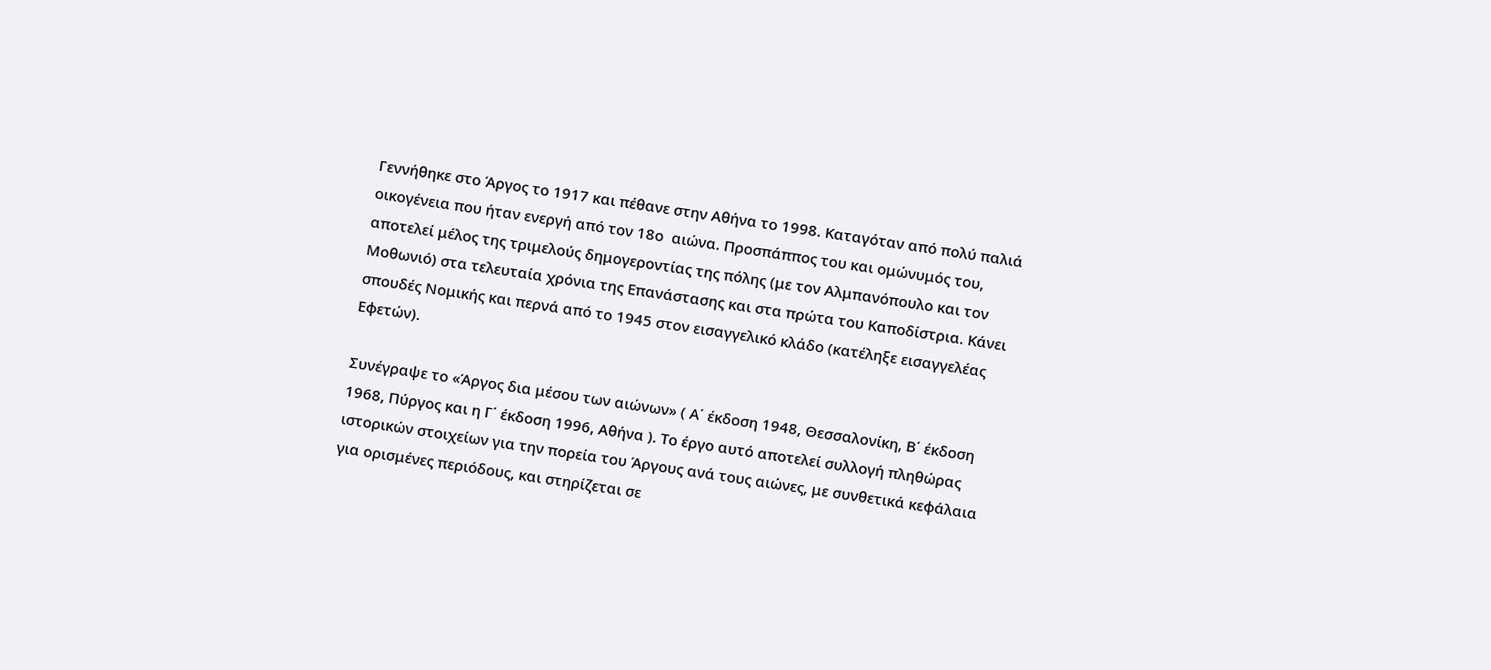Γεννήθηκε στο Άργος το 1917 και πέθανε στην Αθήνα το 1998. Καταγόταν από πολύ παλιά οικογένεια που ήταν ενεργή από τον 18ο  αιώνα. Προσπάππος του και ομώνυμός του, αποτελεί μέλος της τριμελούς δημογεροντίας της πόλης (με τον Αλμπανόπουλο και τον Μοθωνιό) στα τελευταία χρόνια της Επανάστασης και στα πρώτα του Καποδίστρια. Κάνει σπουδές Νομικής και περνά από το 1945 στον εισαγγελικό κλάδο (κατέληξε εισαγγελέας Εφετών).

Συνέγραψε το «Άργος δια μέσου των αιώνων» ( Α΄ έκδοση 1948, Θεσσαλονίκη, Β΄ έκδοση 1968, Πύργος και η Γ΄ έκδοση 1996, Αθήνα ). Το έργο αυτό αποτελεί συλλογή πληθώρας ιστορικών στοιχείων για την πορεία του Άργους ανά τους αιώνες, με συνθετικά κεφάλαια για ορισμένες περιόδους, και στηρίζεται σε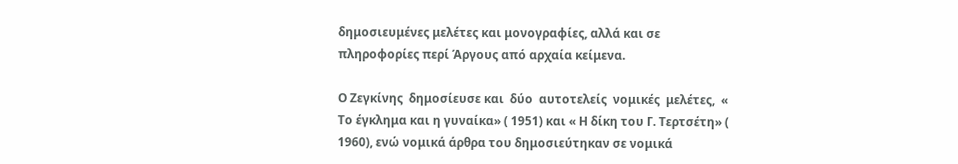δημοσιευμένες μελέτες και μονογραφίες, αλλά και σε πληροφορίες περί Άργους από αρχαία κείμενα.

Ο Ζεγκίνης  δημοσίευσε και  δύο  αυτοτελείς  νομικές  μελέτες,  « Το έγκλημα και η γυναίκα» ( 1951) και « Η δίκη του Γ. Τερτσέτη» ( 1960), ενώ νομικά άρθρα του δημοσιεύτηκαν σε νομικά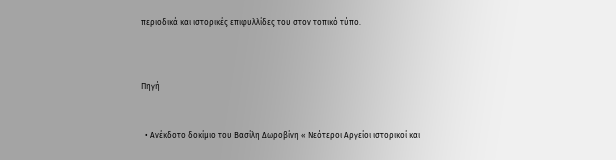περιοδικά και ιστορικές επιφυλλίδες του στον τοπικό τύπο.



Πηγή


  • Ανέκδοτο δοκίμιο του Βασίλη Δωροβίνη « Νεότεροι Αργείοι ιστορικοί και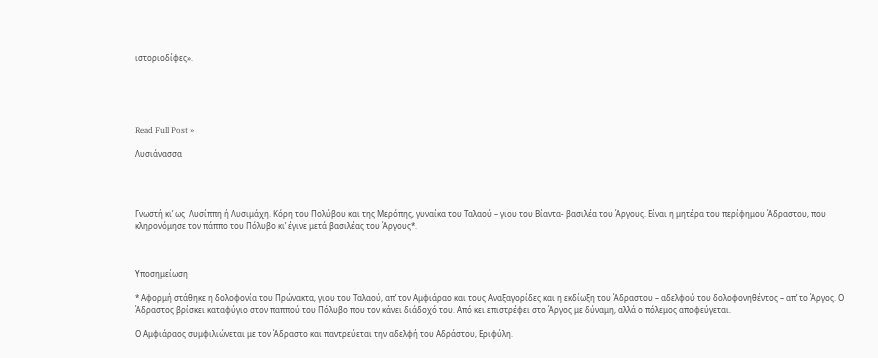ιστοριοδίφες».





Read Full Post »

Λυσιάνασσα




Γνωστή κι’ ως  Λυσίππη ή Λυσιμάχη. Κόρη του Πολύβου και της Μερόπης, γυναίκα του Ταλαού – γιου του Βίαντα- βασιλέα του Άργους. Είναι η μητέρα του περίφημου Άδραστου, που κληρονόμησε τον πάππο του Πόλυβο κι’ έγινε μετά βασιλέας του Άργους*.



Υποσημείωση

* Αφορμή στάθηκε η δολοφονία του Πρώνακτα, γιου του Ταλαού, απ’ τον Αμφιάραο και τους Αναξαγορίδες και η εκδίωξη του Άδραστου – αδελφού του δολοφονηθέντος – απ’ το Άργος. Ο Άδραστος βρίσκει καταφύγιο στον παππού του Πόλυβο που τον κάνει διάδοχό του. Από κει επιστρέφει στο Άργος με δύναμη, αλλά ο πόλεμος αποφεύγεται.

Ο Αμφιάραος συμφιλιώνεται με τον Άδραστο και παντρεύεται την αδελφή του Αδράστου, Εριφύλη.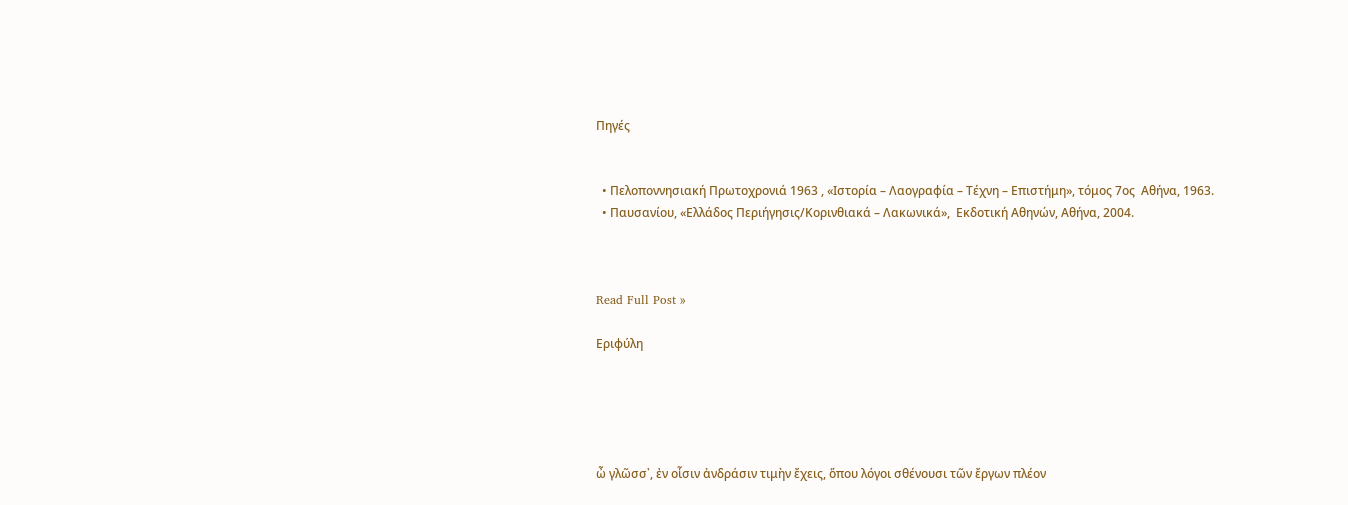Πηγές


  • Πελοποννησιακή Πρωτοχρονιά 1963 , «Ιστορία – Λαογραφία – Τέχνη – Επιστήμη», τόμος 7ος  Αθήνα, 1963.
  • Παυσανίου, «Ελλάδος Περιήγησις/Κορινθιακά – Λακωνικά»,  Εκδοτική Αθηνών, Αθήνα, 2004.



Read Full Post »

Εριφύλη





ὦ γλῶσσ᾽, ἐν οἷσιν ἀνδράσιν τιμὴν ἔχεις, ὅπου λόγοι σθένουσι τῶν ἔργων πλέον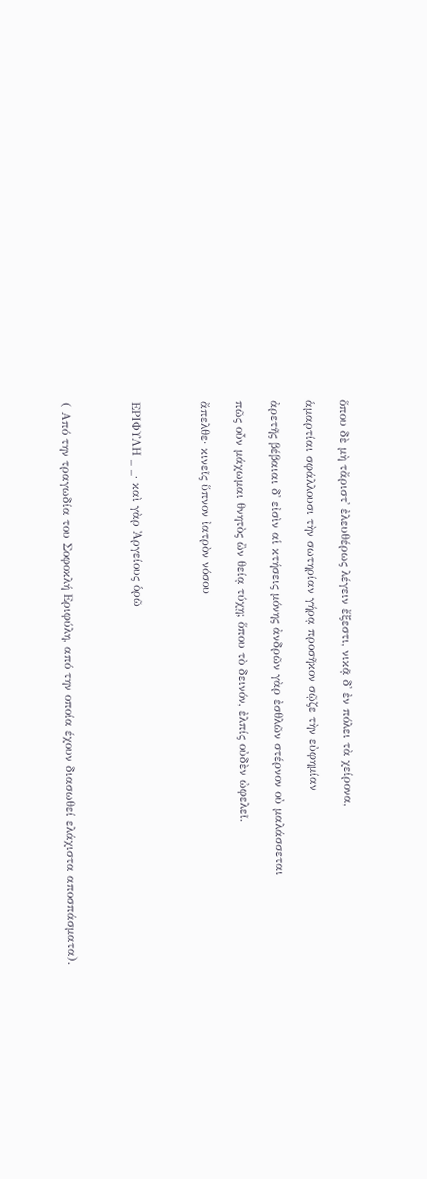ὅπου δὲ μὴ τἄριστ᾽ ἐλευθέρως λέγειν ἔξεστι, νικᾷ δ᾽ ἐν πόλει τὰ χείρονα,

ἁμαρτίαι σφάλλουσι τὴν σωτηρίαν γήρᾳ προσῆκον σῷζε τὴν εὐφημίαν

ἀρετῆς βέβαιαι δ᾽ εἰσὶν αἱ κτήσεις μόνης ἀνδρῶν γὰρ ἐσθλῶν στέρνον οὐ μαλάσσεται

πῶς οὖν μάχωμαι θνητὸς ὢν θείᾳ τύχῃ; ὅπου τὸ δεινόν, ἐλπίς οὐδὲν ὠφελεῖ.

ἄπελθε· κινεῖς ὕπνον ἰατρὸν νόσου



ΕΡΙΦΥΛΗ _ _· καὶ γὰρ Ἀργείους ὁρῶ



( Από την τραγωδία του Σοφοκλή Εριφύλη, από την οποία έχουν διασωθεί ελάχιστα αποσπάσματα).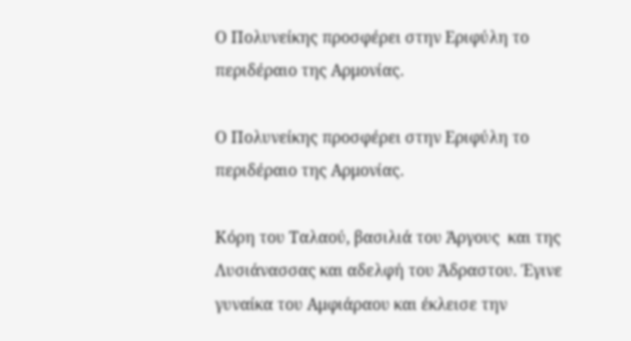Ο Πολυνείκης προσφέρει στην Εριφύλη το περιδέραιο της Αρμονίας.

Ο Πολυνείκης προσφέρει στην Εριφύλη το περιδέραιο της Αρμονίας.

Κόρη του Ταλαού, βασιλιά του Άργους  και της Λυσιάνασσας και αδελφή του Άδραστου. Έγινε γυναίκα του Αμφιάραου και έκλεισε την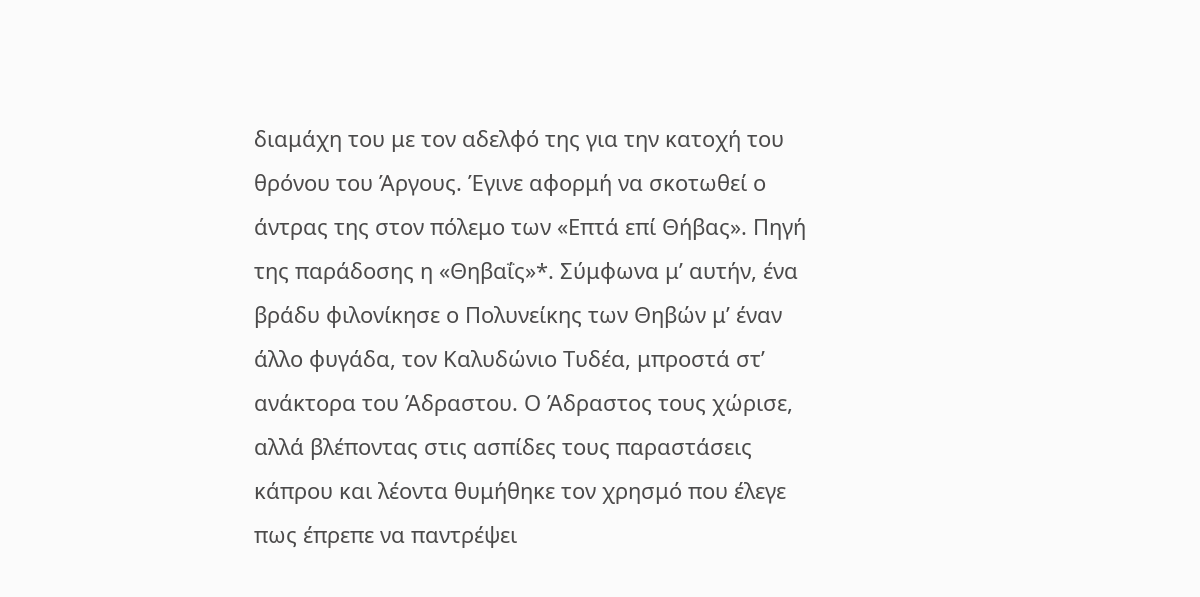διαμάχη του με τον αδελφό της για την κατοχή του θρόνου του Άργους. Έγινε αφορμή να σκοτωθεί ο άντρας της στον πόλεμο των «Επτά επί Θήβας». Πηγή της παράδοσης η «Θηβαΐς»*. Σύμφωνα μ’ αυτήν, ένα βράδυ φιλονίκησε ο Πολυνείκης των Θηβών μ’ έναν άλλο φυγάδα, τον Καλυδώνιο Τυδέα, μπροστά στ’ ανάκτορα του Άδραστου. Ο Άδραστος τους χώρισε, αλλά βλέποντας στις ασπίδες τους παραστάσεις κάπρου και λέοντα θυμήθηκε τον χρησμό που έλεγε πως έπρεπε να παντρέψει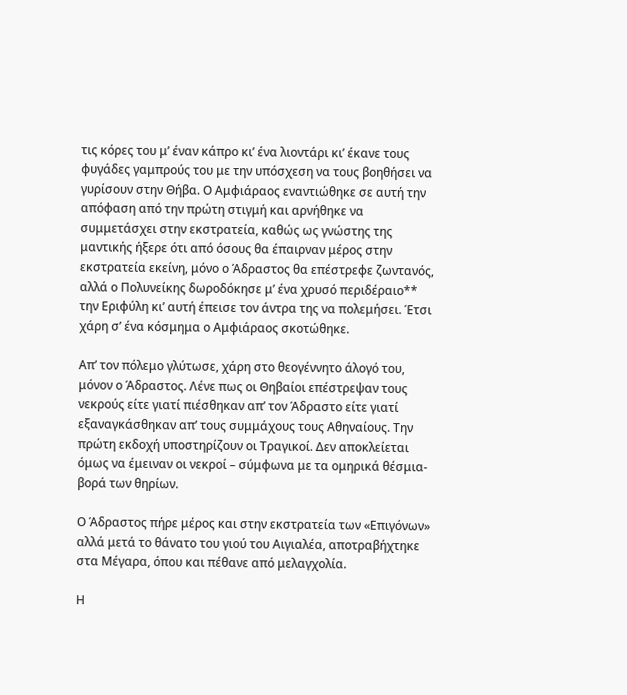τις κόρες του μ’ έναν κάπρο κι’ ένα λιοντάρι κι’ έκανε τους φυγάδες γαμπρούς του με την υπόσχεση να τους βοηθήσει να γυρίσουν στην Θήβα. Ο Αμφιάραος εναντιώθηκε σε αυτή την απόφαση από την πρώτη στιγμή και αρνήθηκε να συμμετάσχει στην εκστρατεία, καθώς ως γνώστης της μαντικής ήξερε ότι από όσους θα έπαιρναν μέρος στην εκστρατεία εκείνη, μόνο ο Άδραστος θα επέστρεφε ζωντανός, αλλά ο Πολυνείκης δωροδόκησε μ’ ένα χρυσό περιδέραιο** την Εριφύλη κι’ αυτή έπεισε τον άντρα της να πολεμήσει. Έτσι χάρη σ’ ένα κόσμημα ο Αμφιάραος σκοτώθηκε.

Απ’ τον πόλεμο γλύτωσε, χάρη στο θεογέννητο άλογό του, μόνον ο Άδραστος. Λένε πως οι Θηβαίοι επέστρεψαν τους νεκρούς είτε γιατί πιέσθηκαν απ’ τον Άδραστο είτε γιατί εξαναγκάσθηκαν απ’ τους συμμάχους τους Αθηναίους. Την πρώτη εκδοχή υποστηρίζουν οι Τραγικοί. Δεν αποκλείεται όμως να έμειναν οι νεκροί – σύμφωνα με τα ομηρικά θέσμια- βορά των θηρίων.

Ο Άδραστος πήρε μέρος και στην εκστρατεία των «Επιγόνων» αλλά μετά το θάνατο του γιού του Αιγιαλέα, αποτραβήχτηκε στα Μέγαρα, όπου και πέθανε από μελαγχολία.

Η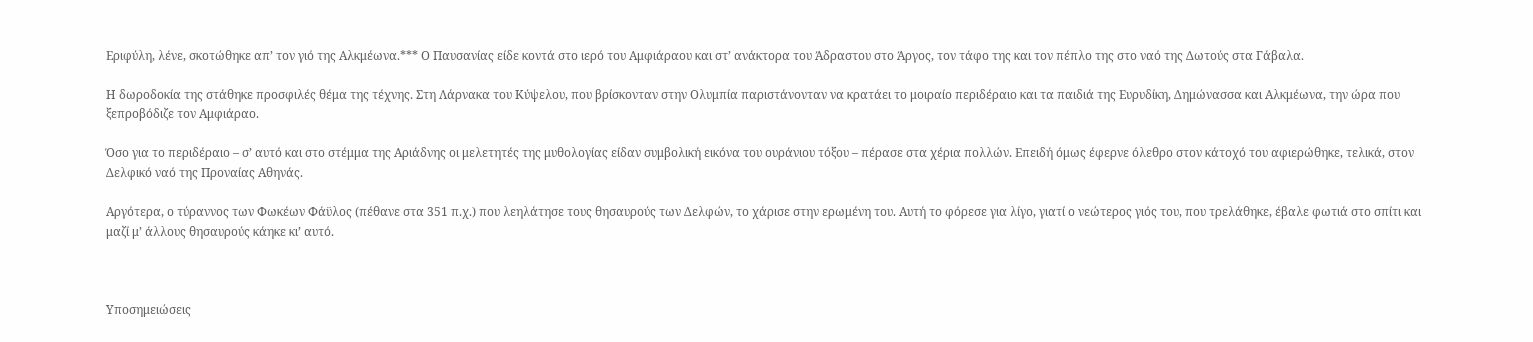Εριφύλη, λένε, σκοτώθηκε απ’ τον γιό της Αλκμέωνα.*** Ο Παυσανίας είδε κοντά στο ιερό του Αμφιάραου και στ’ ανάκτορα του Άδραστου στο Άργος, τον τάφο της και τον πέπλο της στο ναό της Δωτούς στα Γάβαλα.

Η δωροδοκία της στάθηκε προσφιλές θέμα της τέχνης. Στη Λάρνακα του Κύψελου, που βρίσκονταν στην Ολυμπία παριστάνονταν να κρατάει το μοιραίο περιδέραιο και τα παιδιά της Ευρυδίκη, Δημώνασσα και Αλκμέωνα, την ώρα που ξεπροβόδιζε τον Αμφιάραο.

Όσο για το περιδέραιο – σ’ αυτό και στο στέμμα της Αριάδνης οι μελετητές της μυθολογίας είδαν συμβολική εικόνα του ουράνιου τόξου – πέρασε στα χέρια πολλών. Επειδή όμως έφερνε όλεθρο στον κάτοχό του αφιερώθηκε, τελικά, στον Δελφικό ναό της Προναίας Αθηνάς.

Αργότερα, ο τύραννος των Φωκέων Φάϋλος (πέθανε στα 351 π.χ.) που λεηλάτησε τους θησαυρούς των Δελφών, το χάρισε στην ερωμένη του. Αυτή το φόρεσε για λίγο, γιατί ο νεώτερος γιός του, που τρελάθηκε, έβαλε φωτιά στο σπίτι και μαζί μ’ άλλους θησαυρούς κάηκε κι’ αυτό.



Υποσημειώσεις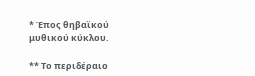* Έπος θηβαϊκού μυθικού κύκλου.

** Το περιδέραιο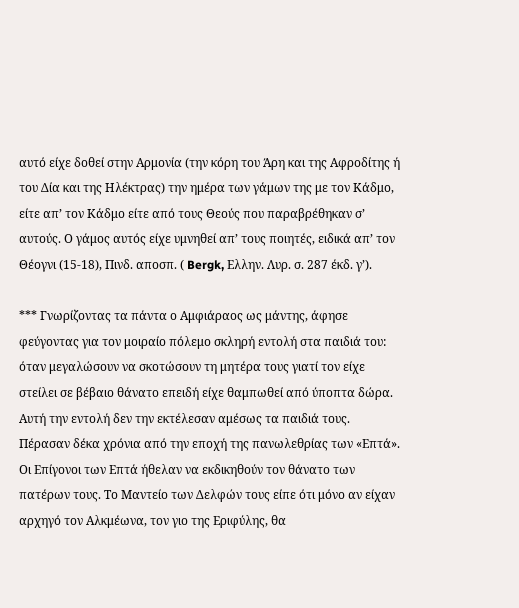αυτό είχε δοθεί στην Αρμονία (την κόρη του Άρη και της Αφροδίτης ή του Δία και της Ηλέκτρας) την ημέρα των γάμων της με τον Κάδμο, είτε απ’ τον Κάδμο είτε από τους Θεούς που παραβρέθηκαν σ’ αυτούς. Ο γάμος αυτός είχε υμνηθεί απ’ τους ποιητές, ειδικά απ’ τον Θέογνι (15-18), Πινδ. αποσπ. ( Bergk, Ελλην. Λυρ. σ. 287 έκδ. γ’).

*** Γνωρίζοντας τα πάντα ο Αμφιάραος ως μάντης, άφησε φεύγοντας για τον μοιραίο πόλεμο σκληρή εντολή στα παιδιά του: όταν μεγαλώσουν να σκοτώσουν τη μητέρα τους γιατί τον είχε στείλει σε βέβαιο θάνατο επειδή είχε θαμπωθεί από ύποπτα δώρα. Αυτή την εντολή δεν την εκτέλεσαν αμέσως τα παιδιά τους. Πέρασαν δέκα χρόνια από την εποχή της πανωλεθρίας των «Επτά». Οι Επίγονοι των Επτά ήθελαν να εκδικηθούν τον θάνατο των πατέρων τους. Το Μαντείο των Δελφών τους είπε ότι μόνο αν είχαν αρχηγό τον Αλκμέωνα, τον γιο της Εριφύλης, θα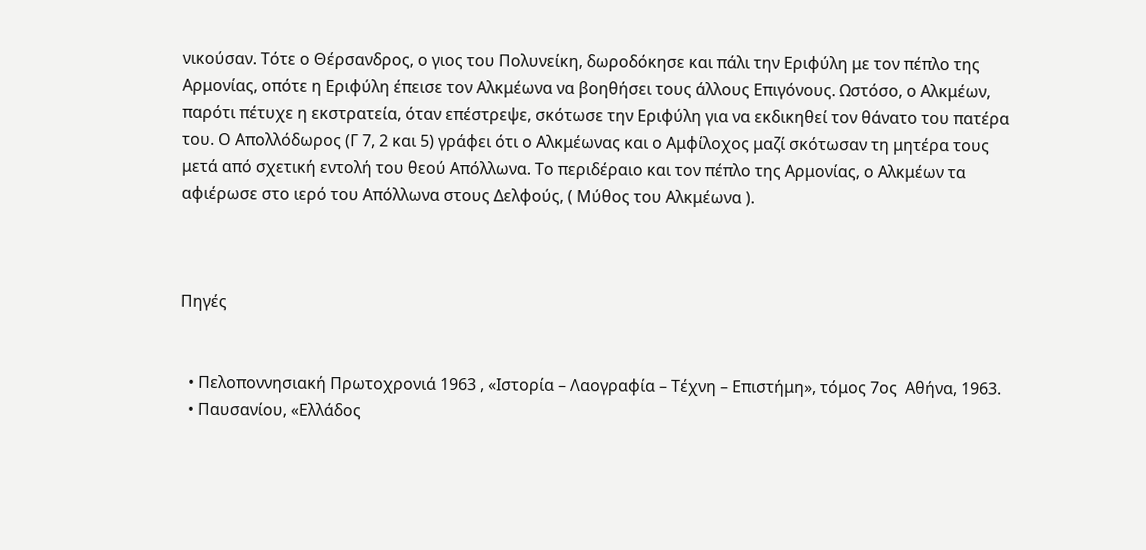νικούσαν. Τότε ο Θέρσανδρος, ο γιος του Πολυνείκη, δωροδόκησε και πάλι την Εριφύλη με τον πέπλο της Αρμονίας, οπότε η Εριφύλη έπεισε τον Αλκμέωνα να βοηθήσει τους άλλους Επιγόνους. Ωστόσο, ο Αλκμέων, παρότι πέτυχε η εκστρατεία, όταν επέστρεψε, σκότωσε την Εριφύλη για να εκδικηθεί τον θάνατο του πατέρα του. Ο Απολλόδωρος (Γ 7, 2 και 5) γράφει ότι ο Αλκμέωνας και ο Αμφίλοχος μαζί σκότωσαν τη μητέρα τους μετά από σχετική εντολή του θεού Απόλλωνα. Το περιδέραιο και τον πέπλο της Αρμονίας, ο Αλκμέων τα αφιέρωσε στο ιερό του Απόλλωνα στους Δελφούς, ( Μύθος του Αλκμέωνα ).



Πηγές


  • Πελοποννησιακή Πρωτοχρονιά 1963 , «Ιστορία – Λαογραφία – Τέχνη – Επιστήμη», τόμος 7ος  Αθήνα, 1963.
  • Παυσανίου, «Ελλάδος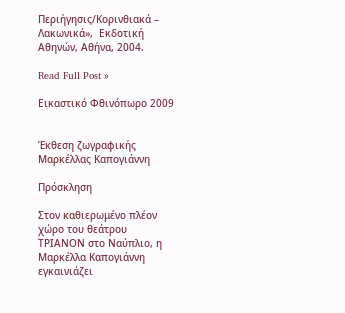Περιήγησις/Κορινθιακά – Λακωνικά»,  Εκδοτική Αθηνών, Αθήνα, 2004.

Read Full Post »

Εικαστικό Φθινόπωρο 2009


Έκθεση ζωγραφικής Μαρκέλλας Καπογιάννη

Πρόσκληση

Στον καθιερωμένο πλέον χώρο του θεάτρου ΤΡΙΑΝΟΝ στο Ναύπλιο, η Μαρκέλλα Καπογιάννη εγκαινιάζει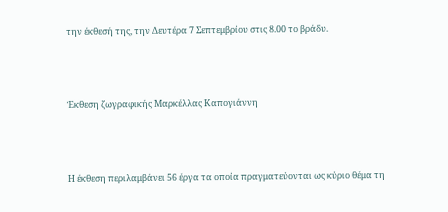την έκθεσή της, την Δευτέρα 7 Σεπτεμβρίου στις 8.00 το βράδυ.



Έκθεση ζωγραφικής Μαρκέλλας Καπογιάννη



Η έκθεση περιλαμβάνει 56 έργα τα οποία πραγματεύονται ως κύριο θέμα τη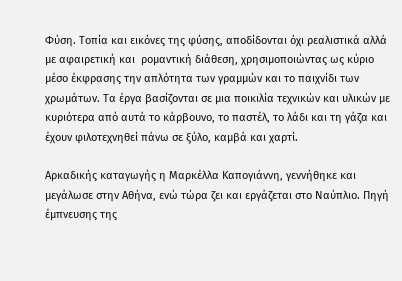Φύση. Τοπία και εικόνες της φύσης, αποδίδονται όχι ρεαλιστικά αλλά με αφαιρετική και  ρομαντική διάθεση, χρησιμοποιώντας ως κύριο μέσο έκφρασης την απλότητα των γραμμών και το παιχνίδι των χρωμάτων. Τα έργα βασίζονται σε μια ποικιλία τεχνικών και υλικών με κυριότερα από αυτά το κάρβουνο, το παστέλ, το λάδι και τη γάζα και  έχουν φιλοτεχνηθεί πάνω σε ξύλο, καμβά και χαρτί.

Αρκαδικής καταγωγής η Μαρκέλλα Καπογιάννη, γεννήθηκε και μεγάλωσε στην Αθήνα, ενώ τώρα ζει και εργάζεται στο Ναύπλιο. Πηγή έμπνευσης της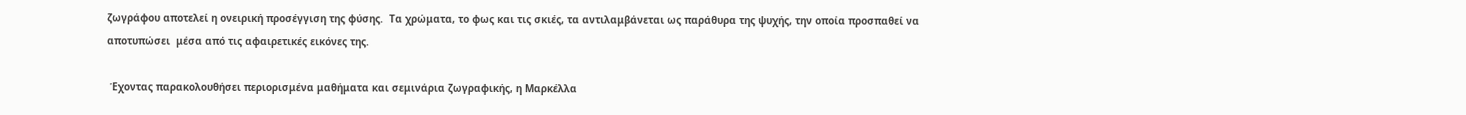ζωγράφου αποτελεί η ονειρική προσέγγιση της φύσης.  Τα χρώματα, το φως και τις σκιές, τα αντιλαμβάνεται ως παράθυρα της ψυχής, την οποία προσπαθεί να αποτυπώσει  μέσα από τις αφαιρετικές εικόνες της.

 Έχοντας παρακολουθήσει περιορισμένα μαθήματα και σεμινάρια ζωγραφικής, η Μαρκέλλα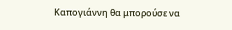Καπογιάννη θα μπορούσε να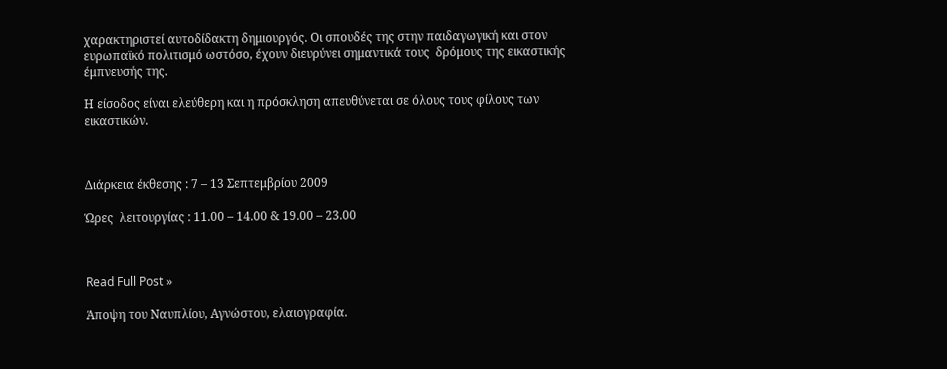χαρακτηριστεί αυτοδίδακτη δημιουργός. Οι σπουδές της στην παιδαγωγική και στον ευρωπαϊκό πολιτισμό ωστόσο, έχουν διευρύνει σημαντικά τους  δρόμους της εικαστικής έμπνευσής της.

Η είσοδος είναι ελεύθερη και η πρόσκληση απευθύνεται σε όλους τους φίλους των εικαστικών.



Διάρκεια έκθεσης : 7 – 13 Σεπτεμβρίου 2009

Ώρες  λειτουργίας : 11.00 – 14.00 & 19.00 – 23.00



Read Full Post »

Άποψη του Ναυπλίου, Αγνώστου, ελαιογραφία.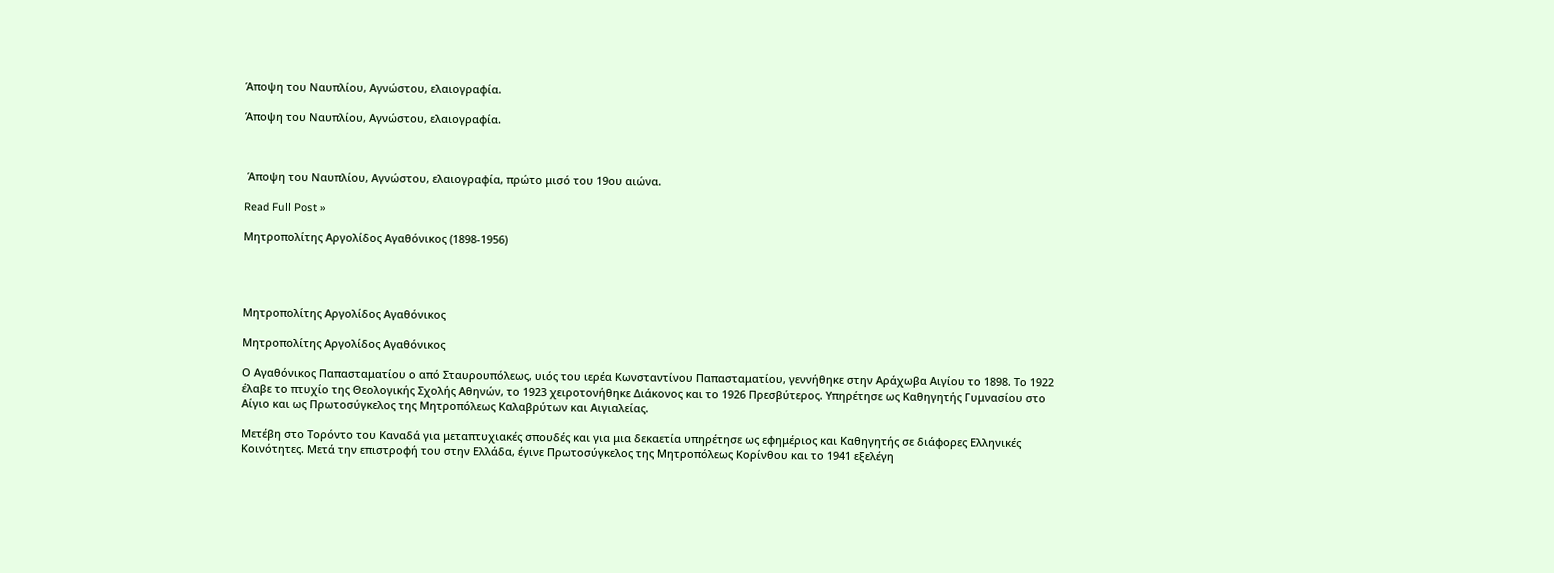Άποψη του Ναυπλίου, Αγνώστου, ελαιογραφία.

Άποψη του Ναυπλίου, Αγνώστου, ελαιογραφία.



 Άποψη του Ναυπλίου, Αγνώστου, ελαιογραφία, πρώτο μισό του 19ου αιώνα.

Read Full Post »

Μητροπολίτης Αργολίδος Αγαθόνικος (1898-1956)




Μητροπολίτης Αργολίδος Αγαθόνικος

Μητροπολίτης Αργολίδος Αγαθόνικος

Ο Αγαθόνικος Παπασταματίου ο από Σταυρουπόλεως, υιός του ιερέα Κωνσταντίνου Παπασταματίου, γεννήθηκε στην Αράχωβα Αιγίου το 1898. Το 1922 έλαβε το πτυχίο της Θεολογικής Σχολής Αθηνών, το 1923 χειροτονήθηκε Διάκονος και το 1926 Πρεσβύτερος. Υπηρέτησε ως Καθηγητής Γυμνασίου στο Αίγιο και ως Πρωτοσύγκελος της Μητροπόλεως Καλαβρύτων και Αιγιαλείας.

Μετέβη στο Τορόντο του Καναδά για μεταπτυχιακές σπουδές και για μια δεκαετία υπηρέτησε ως εφημέριος και Καθηγητής σε διάφορες Ελληνικές Κοινότητες. Μετά την επιστροφή του στην Ελλάδα, έγινε Πρωτοσύγκελος της Μητροπόλεως Κορίνθου και το 1941 εξελέγη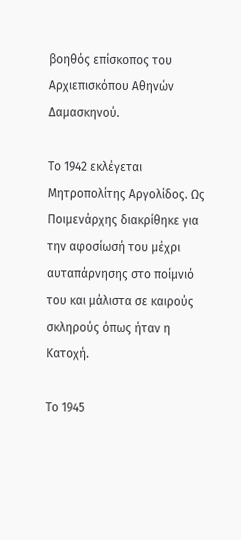βοηθός επίσκοπος του Αρχιεπισκόπου Αθηνών Δαμασκηνού.

Το 1942 εκλέγεται Μητροπολίτης Αργολίδος. Ως Ποιμενάρχης διακρίθηκε για την αφοσίωσή του μέχρι αυταπάρνησης στο ποίμνιό του και μάλιστα σε καιρούς σκληρούς όπως ήταν η Κατοχή.

Το 1945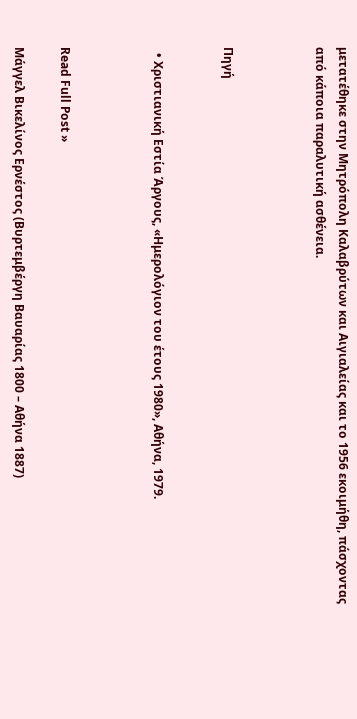μετατέθηκε στην Μητρόπολη Καλαβρύτων και Αιγιαλείας και το 1956 εκοιμήθη, πάσχοντας από κάποια παραλυτική ασθένεια.



Πηγή


  • Χριστιανική Εστία Άργους, «Ημερολόγιον του έτους 1980», Αθήνα, 1979.



Read Full Post »

Μάγγελ Βικελίνος Ερνέστος (Βυρτεμβέργη Βαυαρίας 1800 – Αθήνα 1887)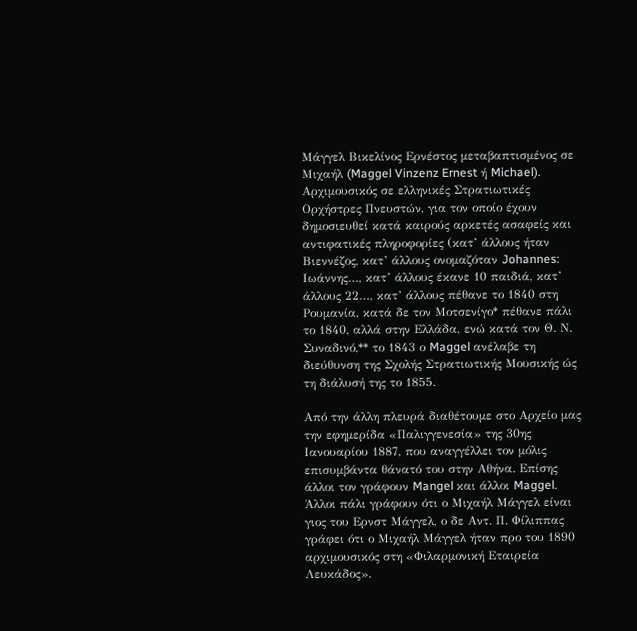Μάγγελ Βικελίνος Ερνέστος μεταβαπτισμένος σε Μιχαήλ (Maggel Vinzenz Ernest ή Michael). Αρχιμουσικός σε ελληνικές Στρατιωτικές Ορχήστρες Πνευστών, για τον οποίο έχουν δημοσιευθεί κατά καιρούς αρκετές ασαφείς και αντιφατικές πληροφορίες (κατ’ άλλους ήταν Βιεννέζος, κατ’ άλλους ονομαζόταν Johannes: Ιωάννης…, κατ’ άλλους έκανε 10 παιδιά, κατ’ άλλους 22…, κατ’ άλλους πέθανε το 1840 στη Ρουμανία, κατά δε τον Μοτσενίγο* πέθανε πάλι το 1840, αλλά στην Ελλάδα, ενώ κατά τον Θ. Ν. Συναδινό,** το 1843 ο Maggel ανέλαβε τη διεύθυνση της Σχολής Στρατιωτικής Μουσικής ώς τη διάλυσή της το 1855.

Από την άλλη πλευρά διαθέτουμε στο Αρχείο μας την εφημερίδα «Παλιγγενεσία» της 30ης Ιανουαρίου 1887, που αναγγέλλει τον μόλις επισυμβάντα θάνατό του στην Αθήνα. Επίσης άλλοι τον γράφουν Mangel και άλλοι Maggel. Άλλοι πάλι γράφουν ότι ο Μιχαήλ Μάγγελ είναι γιος του Ερνστ Μάγγελ, ο δε Αντ. Π. Φίλιππας γράφει ότι ο Μιχαήλ Μάγγελ ήταν προ του 1890 αρχιμουσικός στη «Φιλαρμονική Εταιρεία Λευκάδος».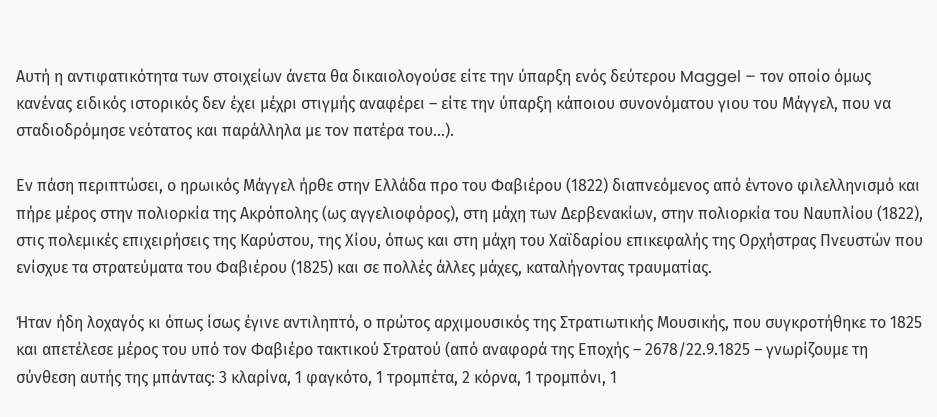Αυτή η αντιφατικότητα των στοιχείων άνετα θα δικαιολογούσε είτε την ύπαρξη ενός δεύτερου Maggel – τον οποίο όμως κανένας ειδικός ιστορικός δεν έχει μέχρι στιγμής αναφέρει – είτε την ύπαρξη κάποιου συνονόματου γιου του Μάγγελ, που να σταδιοδρόμησε νεότατος και παράλληλα με τον πατέρα του…).

Εν πάση περιπτώσει, ο ηρωικός Μάγγελ ήρθε στην Ελλάδα προ του Φαβιέρου (1822) διαπνεόμενος από έντονο φιλελληνισμό και πήρε μέρος στην πολιορκία της Ακρόπολης (ως αγγελιοφόρος), στη μάχη των Δερβενακίων, στην πολιορκία του Ναυπλίου (1822), στις πολεμικές επιχειρήσεις της Καρύστου, της Χίου, όπως και στη μάχη του Χαϊδαρίου επικεφαλής της Ορχήστρας Πνευστών που ενίσχυε τα στρατεύματα του Φαβιέρου (1825) και σε πολλές άλλες μάχες, καταλήγοντας τραυματίας.

Ήταν ήδη λοχαγός κι όπως ίσως έγινε αντιληπτό, ο πρώτος αρχιμουσικός της Στρατιωτικής Μουσικής, που συγκροτήθηκε το 1825 και απετέλεσε μέρος του υπό τον Φαβιέρο τακτικού Στρατού (από αναφορά της Εποχής – 2678/22.9.1825 – γνωρίζουμε τη σύνθεση αυτής της μπάντας: 3 κλαρίνα, 1 φαγκότο, 1 τρομπέτα, 2 κόρνα, 1 τρομπόνι, 1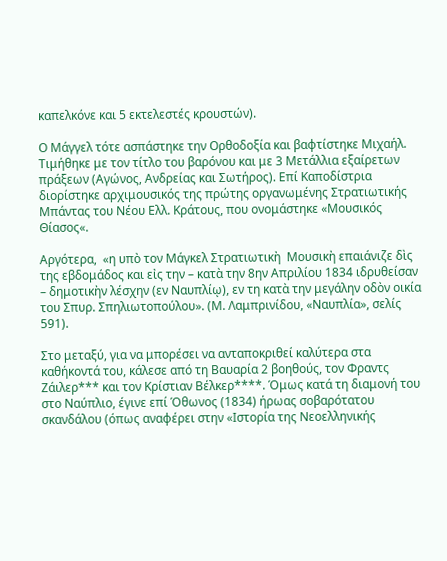καπελκόνε και 5 εκτελεστές κρουστών).

Ο Μάγγελ τότε ασπάστηκε την Ορθοδοξία και βαφτίστηκε Μιχαήλ. Τιμήθηκε με τον τίτλο του βαρόνου και με 3 Μετάλλια εξαίρετων πράξεων (Αγώνος, Ανδρείας και Σωτήρος). Επί Καποδίστρια διορίστηκε αρχιμουσικός της πρώτης οργανωμένης Στρατιωτικής Μπάντας του Νέου Ελλ. Κράτους, που ονομάστηκε «Μουσικός Θίασος«.

Αργότερα,  «η υπὸ τον Μάγκελ Στρατιωτικὴ  Μουσικὴ επαιάνιζε δὶς της εβδομάδος και εἰς την – κατὰ την 8ην Απριλίου 1834 ιδρυθείσαν – δημοτικὴν λέσχην (εν Ναυπλίῳ), εν τη κατὰ την μεγάλην οδὸν οικία του Σπυρ. Σπηλιωτοπούλου». (Μ. Λαμπρινίδου, «Ναυπλία», σελίς 591).

Στο μεταξύ, για να μπορέσει να ανταποκριθεί καλύτερα στα καθήκοντά του, κάλεσε από τη Βαυαρία 2 βοηθούς, τον Φραντς Ζάιλερ*** και τον Κρίστιαν Βέλκερ****. Όμως κατά τη διαμονή του στο Ναύπλιο, έγινε επί Όθωνος (1834) ήρωας σοβαρότατου σκανδάλου (όπως αναφέρει στην «Ιστορία της Νεοελληνικής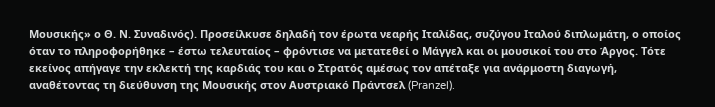Μουσικής» ο Θ. Ν. Συναδινός). Προσείλκυσε δηλαδή τον έρωτα νεαρής Ιταλίδας, συζύγου Ιταλού διπλωμάτη, ο οποίος όταν το πληροφορήθηκε – έστω τελευταίος – φρόντισε να μετατεθεί ο Μάγγελ και οι μουσικοί του στο Άργος. Τότε εκείνος απήγαγε την εκλεκτή της καρδιάς του και ο Στρατός αμέσως τον απέταξε για ανάρμοστη διαγωγή, αναθέτοντας τη διεύθυνση της Μουσικής στον Αυστριακό Πράντσελ (Pranzel).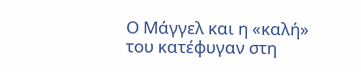Ο Μάγγελ και η «καλή» του κατέφυγαν στη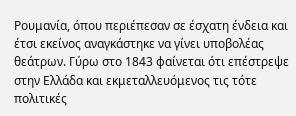Ρουμανία, όπου περιέπεσαν σε έσχατη ένδεια και έτσι εκείνος αναγκάστηκε να γίνει υποβολέας θεάτρων. Γύρω στο 1843 φαίνεται ότι επέστρεψε στην Ελλάδα και εκμεταλλευόμενος τις τότε πολιτικές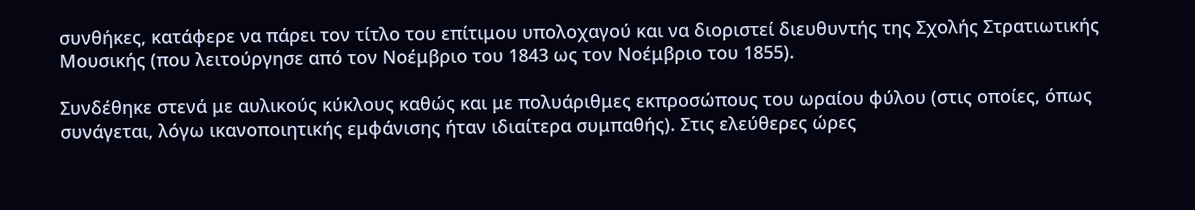συνθήκες, κατάφερε να πάρει τον τίτλο του επίτιμου υπολοχαγού και να διοριστεί διευθυντής της Σχολής Στρατιωτικής Μουσικής (που λειτούργησε από τον Νοέμβριο του 1843 ως τον Νοέμβριο του 1855).

Συνδέθηκε στενά με αυλικούς κύκλους καθώς και με πολυάριθμες εκπροσώπους του ωραίου φύλου (στις οποίες, όπως συνάγεται, λόγω ικανοποιητικής εμφάνισης ήταν ιδιαίτερα συμπαθής). Στις ελεύθερες ώρες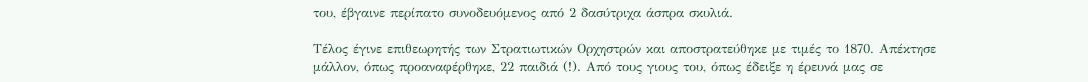του, έβγαινε περίπατο συνοδευόμενος από 2 δασύτριχα άσπρα σκυλιά.

Τέλος έγινε επιθεωρητής των Στρατιωτικών Ορχηστρών και αποστρατεύθηκε με τιμές το 1870. Απέκτησε μάλλον, όπως προαναφέρθηκε, 22 παιδιά (!). Από τους γιους του, όπως έδειξε η έρευνά μας σε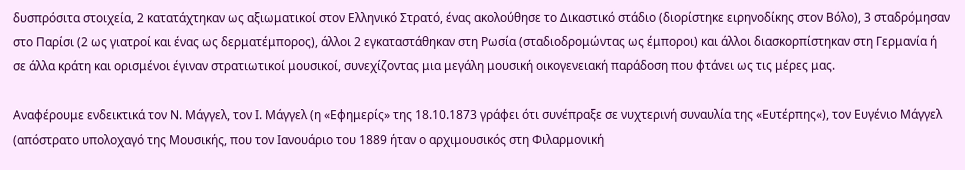δυσπρόσιτα στοιχεία, 2 κατατάχτηκαν ως αξιωματικοί στον Ελληνικό Στρατό, ένας ακολούθησε το Δικαστικό στάδιο (διορίστηκε ειρηνοδίκης στον Βόλο), 3 σταδρόμησαν στο Παρίσι (2 ως γιατροί και ένας ως δερματέμπορος), άλλοι 2 εγκαταστάθηκαν στη Ρωσία (σταδιοδρομώντας ως έμποροι) και άλλοι διασκορπίστηκαν στη Γερμανία ή σε άλλα κράτη και ορισμένοι έγιναν στρατιωτικοί μουσικοί, συνεχίζοντας μια μεγάλη μουσική οικογενειακή παράδοση που φτάνει ως τις μέρες μας.

Αναφέρουμε ενδεικτικά τον Ν. Μάγγελ, τον Ι. Μάγγελ (η «Εφημερίς» της 18.10.1873 γράφει ότι συνέπραξε σε νυχτερινή συναυλία της «Ευτέρπης«), τον Ευγένιο Μάγγελ (απόστρατο υπολοχαγό της Μουσικής, που τον Ιανουάριο του 1889 ήταν ο αρχιμουσικός στη Φιλαρμονική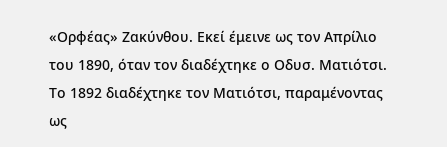«Ορφέας» Ζακύνθου. Εκεί έμεινε ως τον Απρίλιο του 1890, όταν τον διαδέχτηκε ο Οδυσ. Ματιότσι. Το 1892 διαδέχτηκε τον Ματιότσι, παραμένοντας ως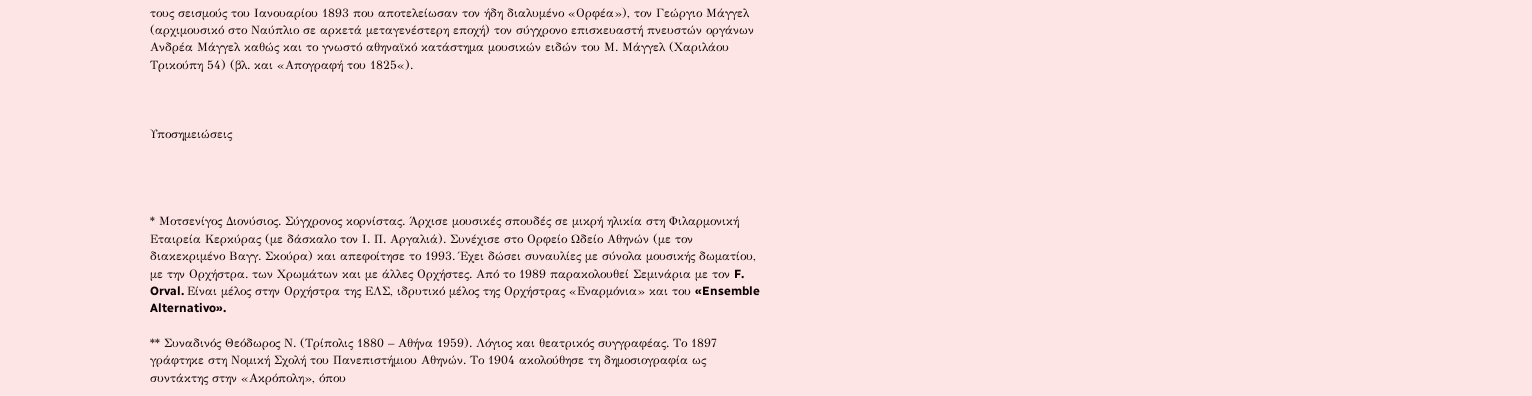τους σεισμούς του Ιανουαρίου 1893 που αποτελείωσαν τον ήδη διαλυμένο «Ορφέα»), τον Γεώργιο Μάγγελ (αρχιμουσικό στο Ναύπλιο σε αρκετά μεταγενέστερη εποχή) τον σύγχρονο επισκευαστή πνευστών οργάνων Ανδρέα Μάγγελ καθώς και το γνωστό αθηναϊκό κατάστημα μουσικών ειδών του Μ. Μάγγελ (Χαριλάου Τρικούπη 54) (βλ. και «Απογραφή του 1825«).



Υποσημειώσεις




* Μοτσενίγος Διονύσιος. Σύγχρονος κορνίστας. Άρχισε μουσικές σπουδές σε μικρή ηλικία στη Φιλαρμονική Εταιρεία Κερκύρας (με δάσκαλο τον Ι. Π. Αργαλιά). Συνέχισε στο Ορφείο Ωδείο Αθηνών (με τον διακεκριμένο Βαγγ. Σκούρα) και απεφοίτησε το 1993. Έχει δώσει συναυλίες με σύνολα μουσικής δωματίου, με την Ορχήστρα. των Χρωμάτων και με άλλες Ορχήστες. Από το 1989 παρακολουθεί Σεμινάρια με τον F. Orval. Είναι μέλος στην Ορχήστρα της ΕΛΣ, ιδρυτικό μέλος της Ορχήστρας «Εναρμόνια» και του «Ensemble Alternativo».

** Συναδινός Θεόδωρος Ν. (Τρίπολις 1880 – Αθήνα 1959). Λόγιος και θεατρικός συγγραφέας. Το 1897 γράφτηκε στη Νομική Σχολή του Πανεπιστήμιου Αθηνών. Το 1904 ακολούθησε τη δημοσιογραφία ως συντάκτης στην «Ακρόπολη», όπου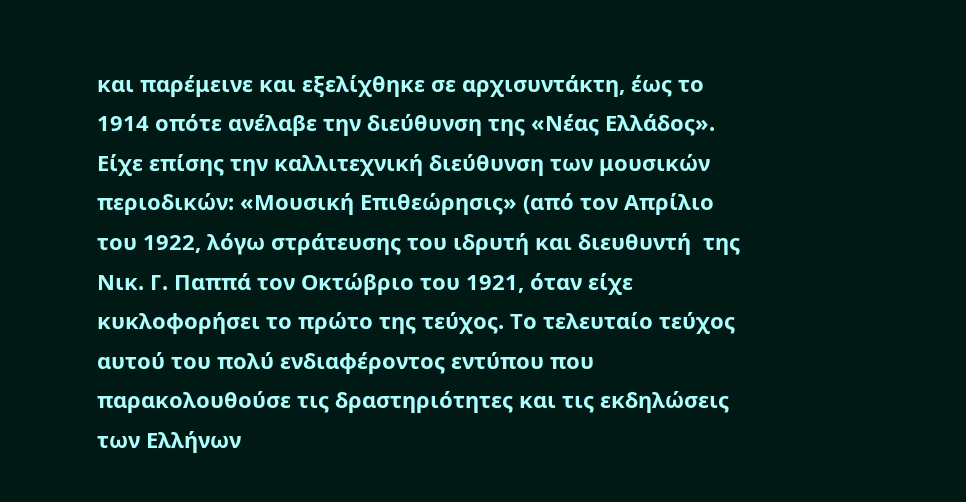και παρέμεινε και εξελίχθηκε σε αρχισυντάκτη, έως το 1914 οπότε ανέλαβε την διεύθυνση της «Νέας Ελλάδος». Είχε επίσης την καλλιτεχνική διεύθυνση των μουσικών περιοδικών: «Μουσική Επιθεώρησις» (από τον Απρίλιο του 1922, λόγω στράτευσης του ιδρυτή και διευθυντή  της Νικ. Γ. Παππά τον Οκτώβριο του 1921, όταν είχε κυκλοφορήσει το πρώτο της τεύχος. Το τελευταίο τεύχος αυτού του πολύ ενδιαφέροντος εντύπου που παρακολουθούσε τις δραστηριότητες και τις εκδηλώσεις των Ελλήνων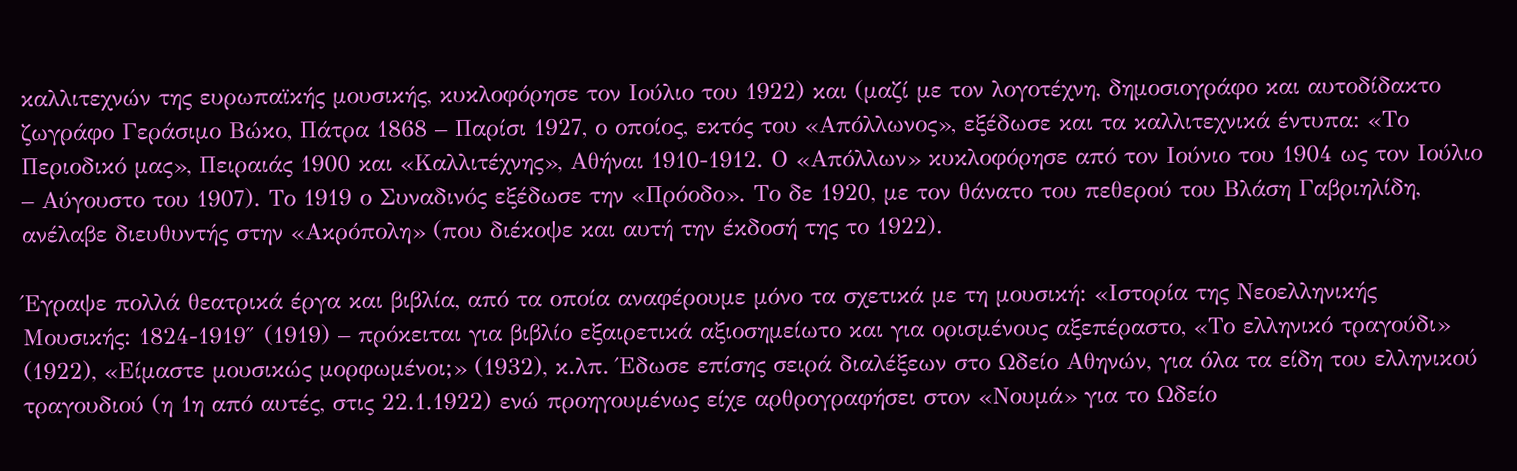καλλιτεχνών της ευρωπαϊκής μουσικής, κυκλοφόρησε τον Ιούλιο του 1922) και (μαζί με τον λογοτέχνη, δημοσιογράφο και αυτοδίδακτο ζωγράφο Γεράσιμο Βώκο, Πάτρα 1868 – Παρίσι 1927, ο οποίος, εκτός του «Απόλλωνος», εξέδωσε και τα καλλιτεχνικά έντυπα: «Το Περιοδικό μας», Πειραιάς 1900 και «Καλλιτέχνης», Αθήναι 1910-1912. Ο «Απόλλων» κυκλοφόρησε από τον Ιούνιο του 1904 ως τον Ιούλιο – Αύγουστο του 1907). Το 1919 ο Συναδινός εξέδωσε την «Πρόοδο». Το δε 1920, με τον θάνατο του πεθερού του Βλάση Γαβριηλίδη, ανέλαβε διευθυντής στην «Ακρόπολη» (που διέκοψε και αυτή την έκδοσή της το 1922).

Έγραψε πολλά θεατρικά έργα και βιβλία, από τα οποία αναφέρουμε μόνο τα σχετικά με τη μουσική: «Ιστορία της Νεοελληνικής Μουσικής: 1824-1919″ (1919) – πρόκειται για βιβλίο εξαιρετικά αξιοσημείωτο και για ορισμένους αξεπέραστο, «Το ελληνικό τραγούδι» (1922), «Είμαστε μουσικώς μορφωμένοι;» (1932), κ.λπ. Έδωσε επίσης σειρά διαλέξεων στο Ωδείο Αθηνών, για όλα τα είδη του ελληνικού τραγουδιού (η 1η από αυτές, στις 22.1.1922) ενώ προηγουμένως είχε αρθρογραφήσει στον «Νουμά» για το Ωδείο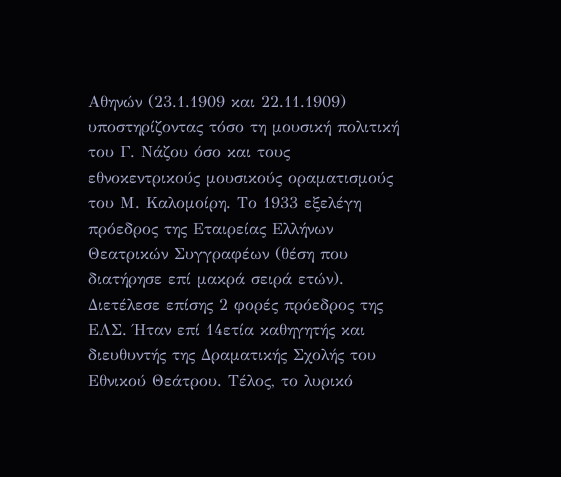Αθηνών (23.1.1909 και 22.11.1909) υποστηρίζοντας τόσο τη μουσική πολιτική του Γ. Νάζου όσο και τους εθνοκεντρικούς μουσικούς οραματισμούς του Μ. Καλομοίρη. Το 1933 εξελέγη πρόεδρος της Εταιρείας Ελλήνων Θεατρικών Συγγραφέων (θέση που διατήρησε επί μακρά σειρά ετών). Διετέλεσε επίσης 2 φορές πρόεδρος της ΕΛΣ. Ήταν επί 14ετία καθηγητής και διευθυντής της Δραματικής Σχολής του Εθνικού Θεάτρου. Τέλος, το λυρικό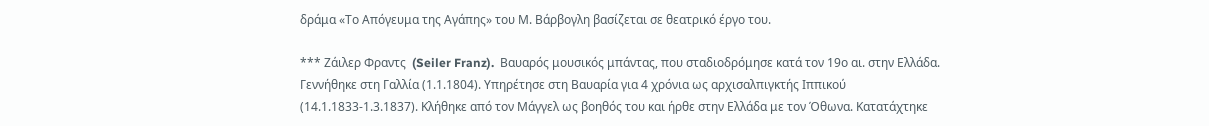δράμα «Το Απόγευμα της Αγάπης» του Μ. Βάρβογλη βασίζεται σε θεατρικό έργο του.

*** Ζάιλερ Φραντς  (Seiler Franz).  Βαυαρός μουσικός μπάντας, που σταδιοδρόμησε κατά τον 19ο αι. στην Ελλάδα. Γεννήθηκε στη Γαλλία (1.1.1804). Υπηρέτησε στη Βαυαρία για 4 χρόνια ως αρχισαλπιγκτής Ιππικού (14.1.1833-1.3.1837). Κλήθηκε από τον Μάγγελ ως βοηθός του και ήρθε στην Ελλάδα με τον Όθωνα. Κατατάχτηκε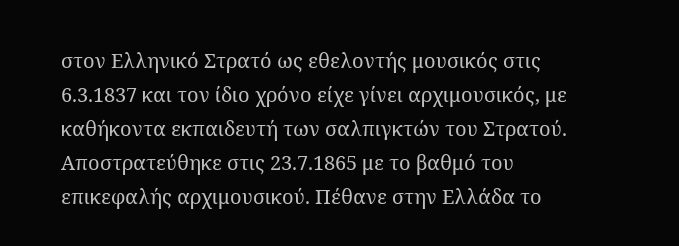στον Ελληνικό Στρατό ως εθελοντής μουσικός στις 6.3.1837 και τον ίδιο χρόνο είχε γίνει αρχιμουσικός, με καθήκοντα εκπαιδευτή των σαλπιγκτών του Στρατού. Αποστρατεύθηκε στις 23.7.1865 με το βαθμό του επικεφαλής αρχιμουσικού. Πέθανε στην Ελλάδα το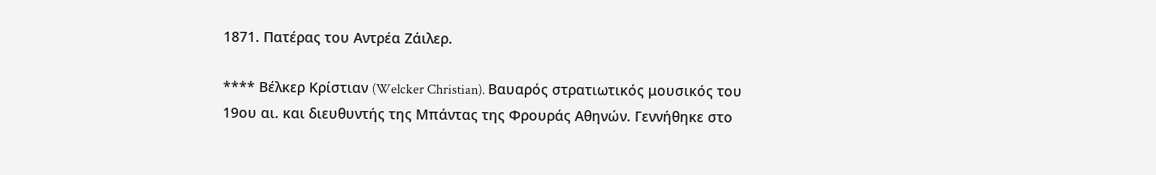1871. Πατέρας του Αντρέα Ζάιλερ.

**** Βέλκερ Κρίστιαν (Welcker Christian). Βαυαρός στρατιωτικός μουσικός του 19ου αι. και διευθυντής της Μπάντας της Φρουράς Αθηνών. Γεννήθηκε στο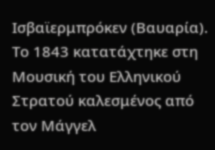Ισβαϊερμπρόκεν (Βαυαρία). Το 1843 κατατάχτηκε στη Μουσική του Ελληνικού Στρατού καλεσμένος από τον Μάγγελ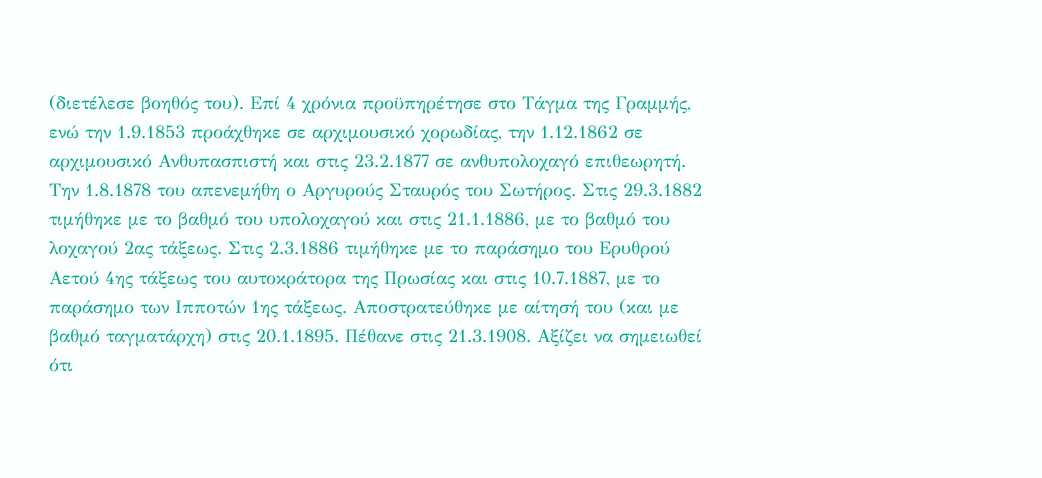(διετέλεσε βοηθός του). Επί 4 χρόνια προϋπηρέτησε στο Τάγμα της Γραμμής, ενώ την 1.9.1853 προάχθηκε σε αρχιμουσικό χορωδίας, την 1.12.1862 σε αρχιμουσικό Ανθυπασπιστή και στις 23.2.1877 σε ανθυπολοχαγό επιθεωρητή. Την 1.8.1878 του απενεμήθη ο Αργυρούς Σταυρός του Σωτήρος. Στις 29.3.1882 τιμήθηκε με το βαθμό του υπολοχαγού και στις 21.1.1886, με το βαθμό του λοχαγού 2ας τάξεως. Στις 2.3.1886 τιμήθηκε με το παράσημο του Ερυθρού Αετού 4ης τάξεως του αυτοκράτορα της Πρωσίας και στις 10.7.1887, με το παράσημο των Ιπποτών 1ης τάξεως. Αποστρατεύθηκε με αίτησή του (και με βαθμό ταγματάρχη) στις 20.1.1895. Πέθανε στις 21.3.1908. Αξίζει να σημειωθεί ότι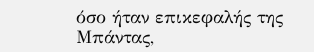όσο ήταν επικεφαλής της Μπάντας,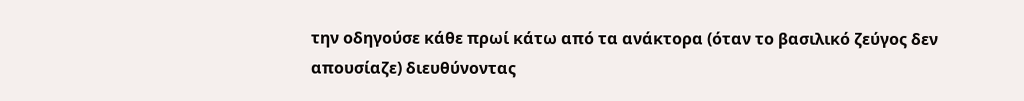την οδηγούσε κάθε πρωί κάτω από τα ανάκτορα (όταν το βασιλικό ζεύγος δεν απουσίαζε) διευθύνοντας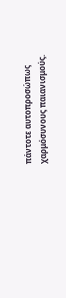πάντοτε αυτοπροσώπως χαρμόσυνους παιανισμούς.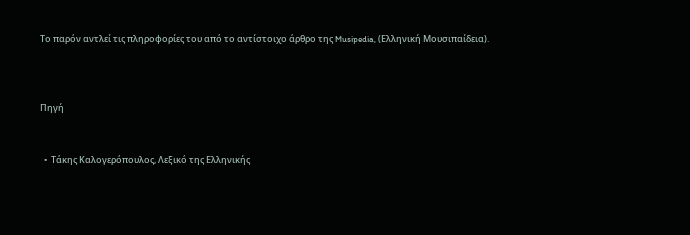Το παρόν αντλεί τις πληροφορίες του από το αντίστοιχο άρθρο της Musipedia, (Ελληνική Μουσιπαίδεια).



Πηγή


  •  Τάκης Καλογερόπουλος, Λεξικό της Ελληνικής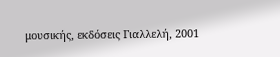μουσικής, εκδόσεις Γιαλλελή, 2001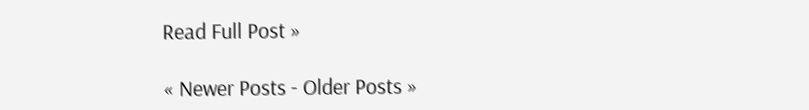Read Full Post »

« Newer Posts - Older Posts »